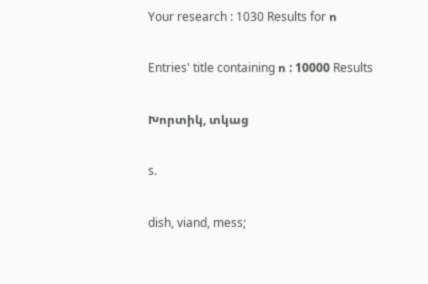Your research : 1030 Results for ո

Entries' title containing ո : 10000 Results

Խորտիկ, տկաց

s.

dish, viand, mess;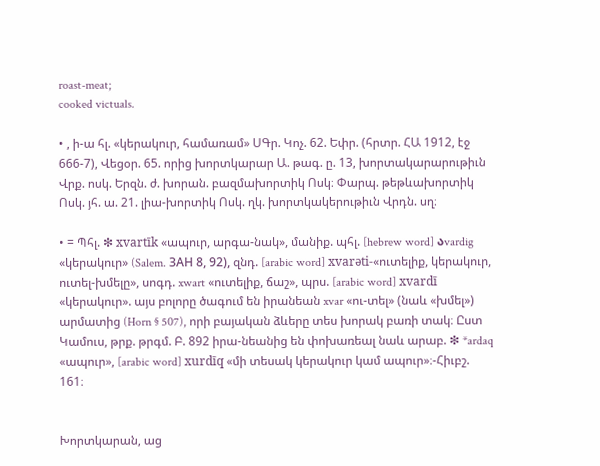roast-meat;
cooked victuals.

• , ի-ա հլ. «կերակուր, համառամ» ՍԳր. Կոչ. 62. Եփր. (հրտր. ՀԱ 1912, էջ 666-7), Վեցօր. 65. որից խորտկարար Ա. թագ. ը. 13, խորտակարարութիւն Վրք. ոսկ. Երզն. ժ. խորան. բազմախորտիկ Ոսկ։ Փարպ. թեթևախորտիկ Ոսկ. յհ. ա. 21. լիա-խորտիկ Ոսկ. ղկ. խորտկակերութիւն Վրդն. սղ։

• = Պհլ. ❇ xvartīk «ապուր, արգա-նակ», մանիք. պհլ. [hebrew word] აvardig «կերակուր» (Salem. ЗАH 8, 92), զնդ. [arabic word] xvarəti-«ուտելիք, կերակուր, ուտել-խմելը», սոգդ. xwart «ուտելիք, ճաշ», պրս. [arabic word] xvardī «կերակուր». այս բոլորը ծագում են իրանեան xvar «ու-տել» (նաև «խմել») արմատից (Horn § 507), որի բայական ձևերը տես խորակ բառի տակ։ Ըստ Կամուս, թրք. թրգմ. Բ. 892 իրա-նեանից են փոխառեալ նաև արաբ. ❇ *ardaq «ապուր», [arabic word] xurdīq «մի տեսակ կերակուր կամ ապուր»։-Հիւբշ. 161։


Խորտկարան, աց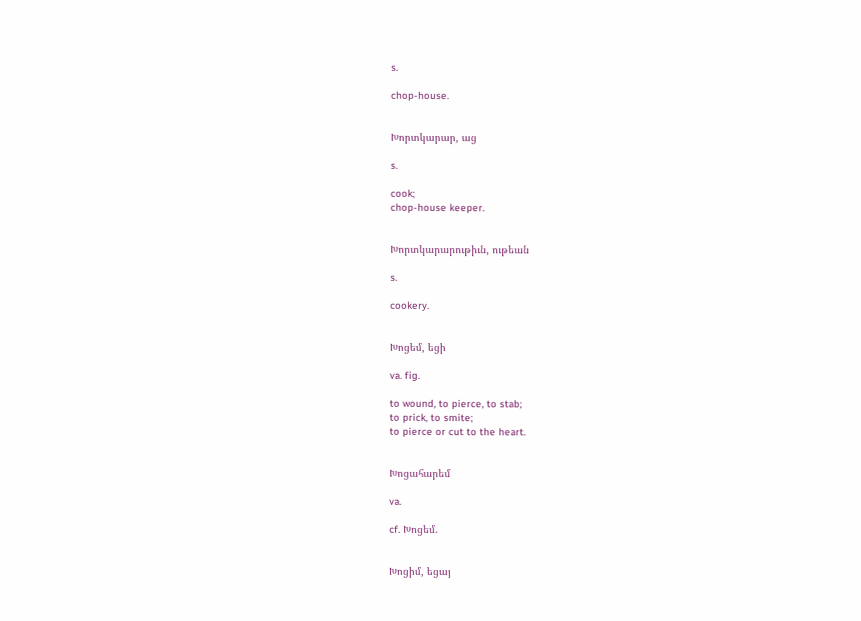s.

chop-house.


Խորտկարար, աց

s.

cook;
chop-house keeper.


Խորտկարարութիւն, ութեան

s.

cookery.


Խոցեմ, եցի

va. fig.

to wound, to pierce, to stab;
to prick, to smite;
to pierce or cut to the heart.


Խոցահարեմ

va.

cf. Խոցեմ.


Խոցիմ, եցայ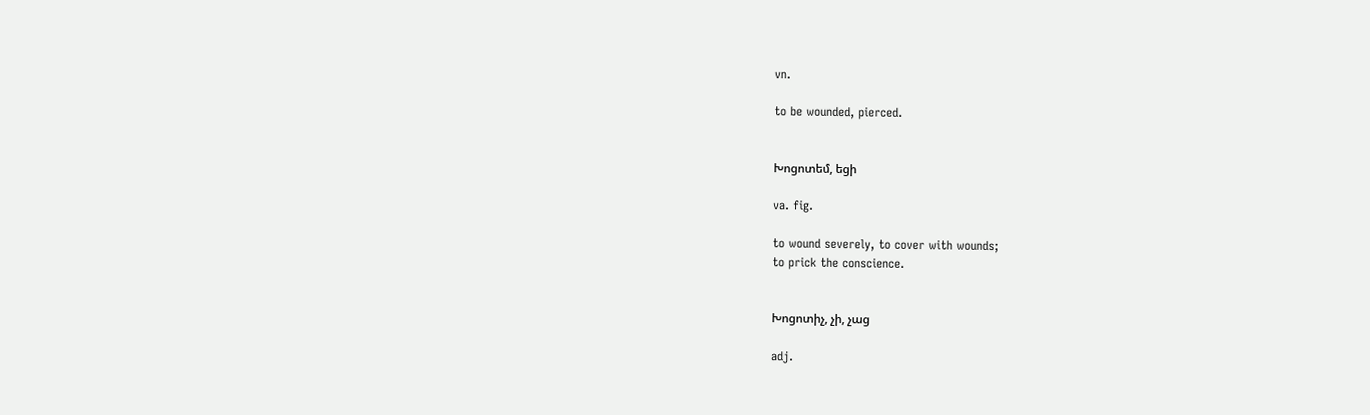vn.

to be wounded, pierced.


Խոցոտեմ, եցի

va. fig.

to wound severely, to cover with wounds;
to prick the conscience.


Խոցոտիչ, չի, չաց

adj.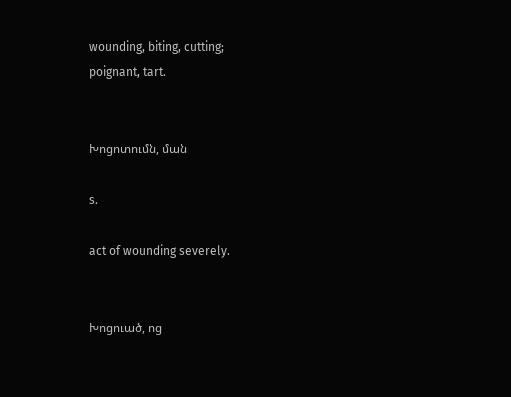wounding, biting, cutting;
poignant, tart.


Խոցոտումն, ման

s.

act of wounding severely.


Խոցուած, ոց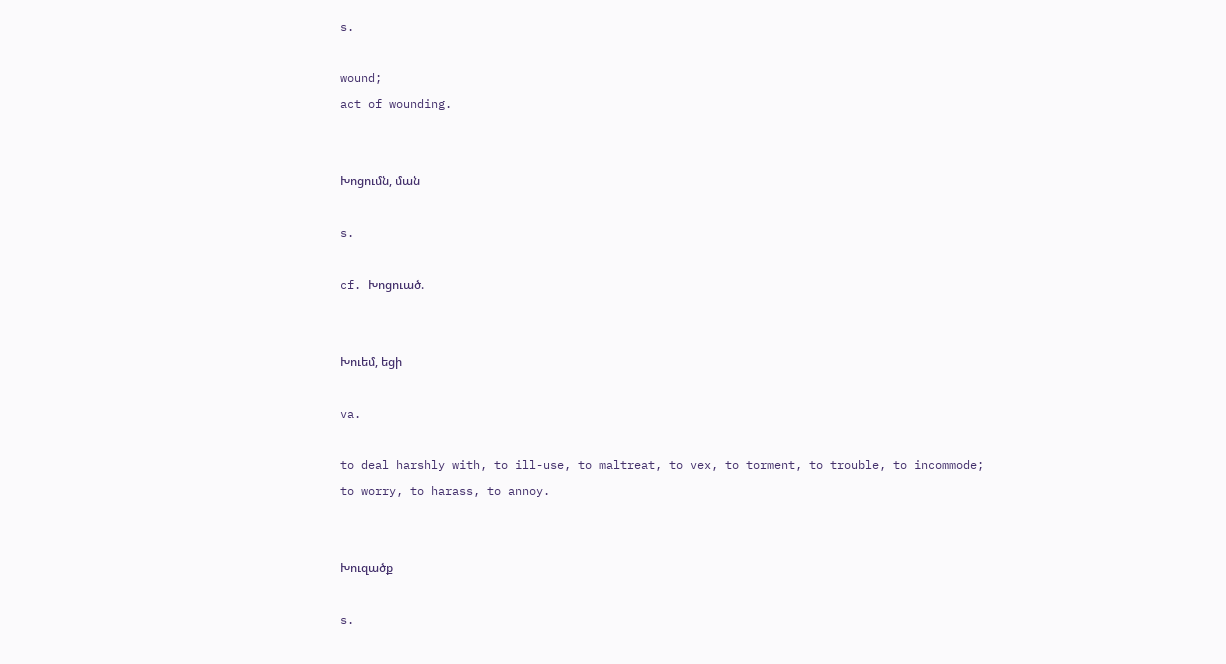s.

wound;
act of wounding.


Խոցումն, ման

s.

cf. Խոցուած.


Խուեմ, եցի

va.

to deal harshly with, to ill-use, to maltreat, to vex, to torment, to trouble, to incommode;
to worry, to harass, to annoy.


Խուզածք

s.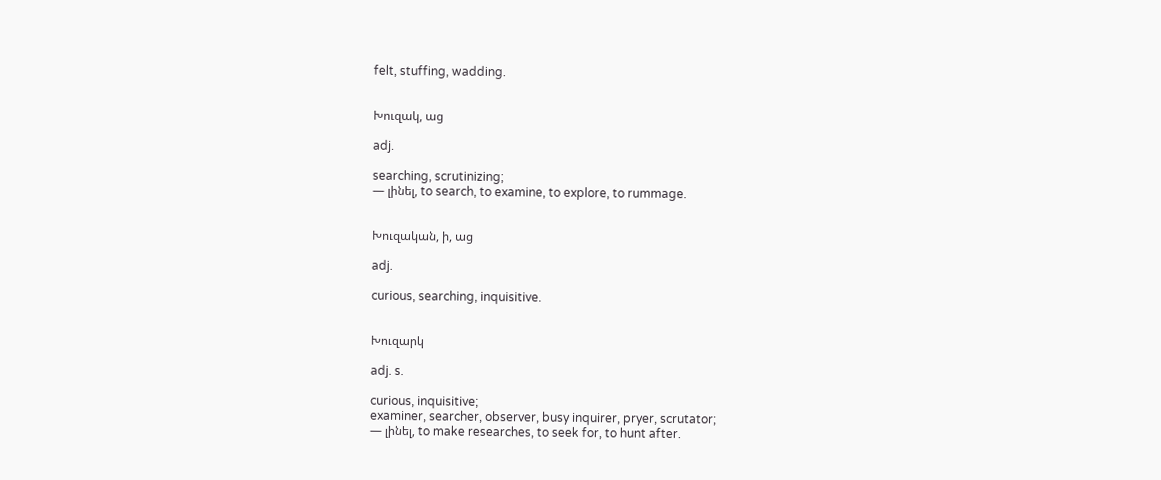felt, stuffing, wadding.


Խուզակ, աց

adj.

searching, scrutinizing;
— լինել, to search, to examine, to explore, to rummage.


Խուզական, ի, աց

adj.

curious, searching, inquisitive.


Խուզարկ

adj. s.

curious, inquisitive;
examiner, searcher, observer, busy inquirer, pryer, scrutator;
— լինել, to make researches, to seek for, to hunt after.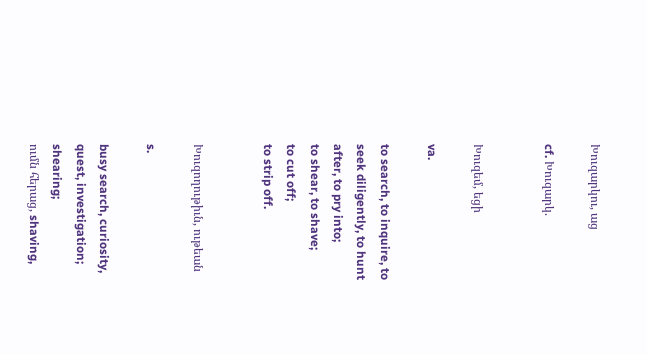Խուզարկու, աց

cf. Խուզարկ.


Խուզեմ, եցի

va.

to search, to inquire, to seek diligently, to hunt after, to pry into;
to shear, to shave;
to cut off;
to strip off.


Խուզողութիւն, ութեան

s.

busy search, curiosity, quest, investigation;
shearing;
ումն հերաց, shaving,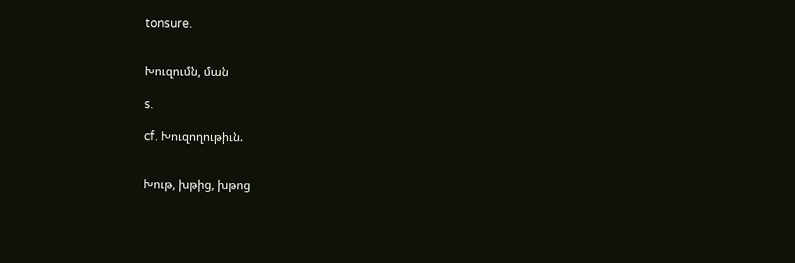tonsure.


Խուզումն, ման

s.

cf. Խուզողութիւն.


Խութ, խթից, խթոց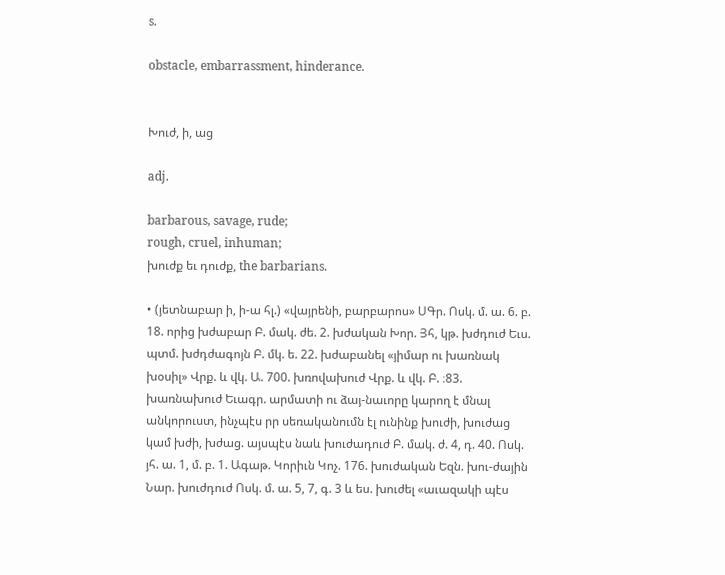s.

obstacle, embarrassment, hinderance.


Խուժ, ի, աց

adj.

barbarous, savage, rude;
rough, cruel, inhuman;
խուժք եւ դուժք, the barbarians.

• (յետնաբար ի, ի-ա հլ.) «վայրենի, բարբարոս» ՍԳր. Ոսկ. մ. ա. 6. բ. 18. որից խժաբար Բ. մակ. ժե. 2. խժական Խոր. Յհ, կթ. խժդուժ Եւս. պտմ. խժդժագոյն Բ. մկ. ե. 22. խժաբանել «յիմար ու խառնակ խօսիլ» Վրք. և վկ. Ա. 700. խռովախուժ Վրք. և վկ. Բ. ։83. խառնախուժ Եւագր. արմատի ու ձայ-նաւորը կարող է մնալ անկորուստ, ինչպէս րր սեռականումն էլ ունինք խուժի, խուժաց կամ խժի, խժաց. այսպէս նաև խուժադուժ Բ. մակ. ժ. 4, դ. 40. Ոսկ. յհ. ա. 1, մ. բ. 1. Ագաթ. Կորիւն Կոչ. 176. խուժական Եզն. խու-ժային Նար. խուժդուժ Ոսկ. մ. ա. 5, 7, գ. 3 և ես. խուժել «աւազակի պէս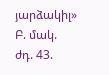յարձակիլ» Բ. մակ. ժդ. 43.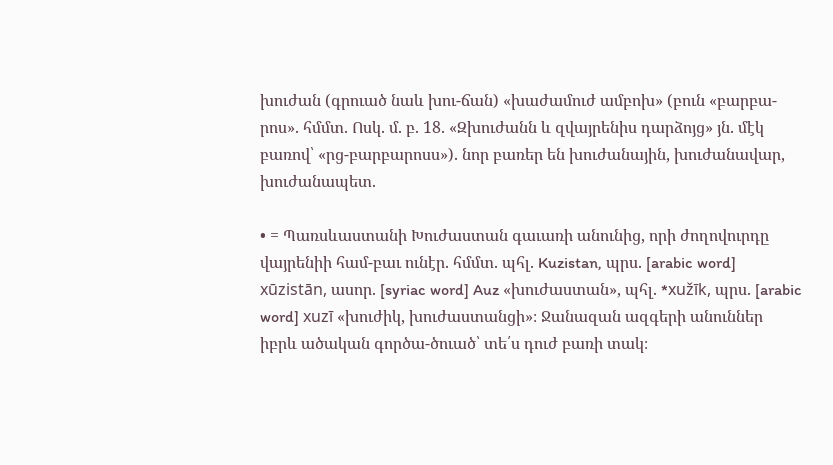խուժան (գրուած նաև խու-ճան) «խաժամուժ ամբոխ» (բուն «բարբա-րոս». հմմտ. Ոսկ. մ. բ. 18. «Զխուժանն և զվայրենիս դարձոյց» յն. մէկ բառով՝ «րց-բարբարոսս»). նոր բառեր են խուժանային, խուժանավար, խուժանապետ.

• = Պառսևաստանի Խուժաստան գաւառի անունից, որի ժողովուրդը վայրենիի համ-բաւ ունէր. հմմտ. պհլ. Kuzistan, պրս. [arabic word] xūzistān, ասոր. [syriac word] Auz «խուժաստան», պհլ. *xužīk, պրս. [arabic word] xuzī «խուժիկ, խուժաստանցի»։ Ջանազան ազգերի անուններ իբրև ածական գործա-ծուած՝ տե՛ս դուժ բառի տակ։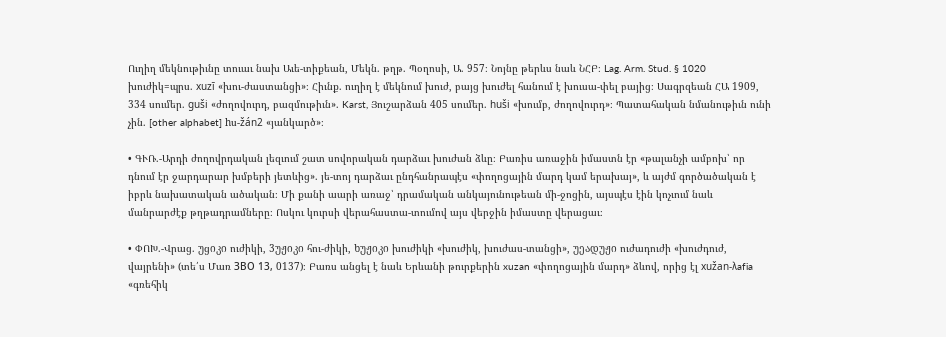Ուղիղ մեկնութիւնը տուաւ նախ Աւե-տիքեան, Մեկն. թղթ. Պօղոսի, Ա. 957։ Նոյնը թերևս նաև ՆՀԲ։ Lag. Arm. Stud. § 1020 խուժիկ=պրս. xuzī «խու-ժաստանցի»։ Հիւնք. ուղիղ է մեկնում խուժ, բայց խուժել հանում է խուսա-փել բայից։ Սագրզեան ՀԱ 1909, 334 սումեր. guši «ժողովուրդ, բազմութիւն». Karst, Յուշարձան 405 սումեր. huši «խումբ, ժողովուրդ»։ Պատահական նմանութիւն ունի չին. [other alphabet] hս-žán2 «յանկարծ»։

• ԳՒՌ.-Արդի ժողովրդական լեզւում շատ սովորական դարձաւ խուժան ձևը։ Բառիս առաջին իմաստն էր «թալանչի ամբոխ՝ որ դնում էր ջարդարար խմբերի յետևից». յե-տոյ դարձաւ ընդհանրապէս «փողոցային մարդ կամ երախայ», և այժմ գործածական է իբրև նախատական ածական։ Մի քանի աարի առաջ՝ դրամական անկայունութեան մի-ջոցին, այսպէս էին կոչւում նաև մանրարժէք թղթադրամները։ Ոսկու կուրսի վերահաստա-տումով այս վերջին իմաստը վերացաւ։

• ՓՈԽ.-Վրաց. უցიკი ուժիկի, 3უჟიკი հու-ժիկի, ხუჟიკი խուժիկի «խուժիկ, խուժաս-տանցի», უეადუჟი ուժադուժի «խուժդուժ, վայրենի» (տե՛ս Մառ ЗВО 13, 0137)։ Բառս անցել է նաև Երևանի թուրքերին xuzan «փողոցային մարդ» ձևով, որից էլ xužan-λafia «գռեհիկ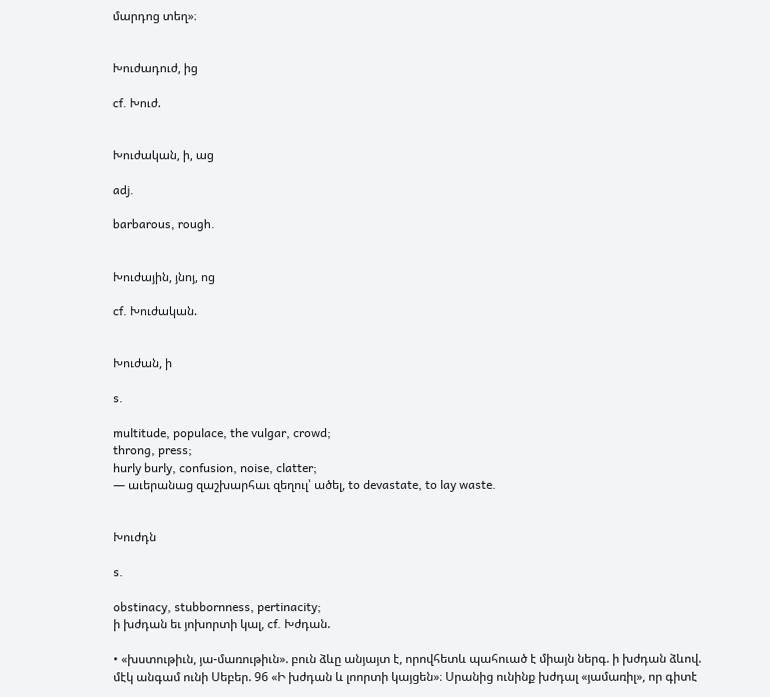մարդոց տեղ»։


Խուժադուժ, ից

cf. Խուժ.


Խուժական, ի, աց

adj.

barbarous, rough.


Խուժային, յնոյ, ոց

cf. Խուժական.


Խուժան, ի

s.

multitude, populace, the vulgar, crowd;
throng, press;
hurly burly, confusion, noise, clatter;
— աւերանաց զաշխարհաւ զեղուլ՝ ածել, to devastate, to lay waste.


Խուժդն

s.

obstinacy, stubbornness, pertinacity;
ի խժդան եւ յոխորտի կալ, cf. Խժդան.

• «խստութիւն, յա-մառութիւն». բուն ձևը անյայտ է, որովհետև պահուած է միայն ներգ. ի խժդան ձևով. մէկ անգամ ունի Սեբեր. 96 «Ի խժդան և լոորտի կայցեն»։ Սրանից ունինք խժդալ «յամառիլ», որ գիտէ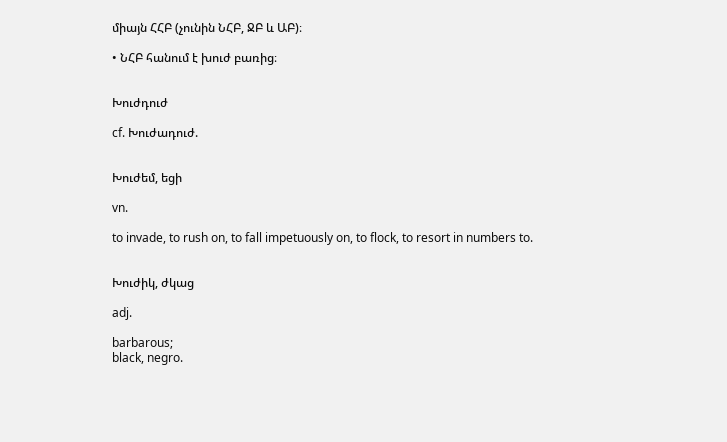միայն ՀՀԲ (չունին ՆՀԲ, ՋԲ և ԱԲ)։

• ՆՀԲ հանում է խուժ բառից։


Խուժդուժ

cf. Խուժադուժ.


Խուժեմ, եցի

vn.

to invade, to rush on, to fall impetuously on, to flock, to resort in numbers to.


Խուժիկ, ժկաց

adj.

barbarous;
black, negro.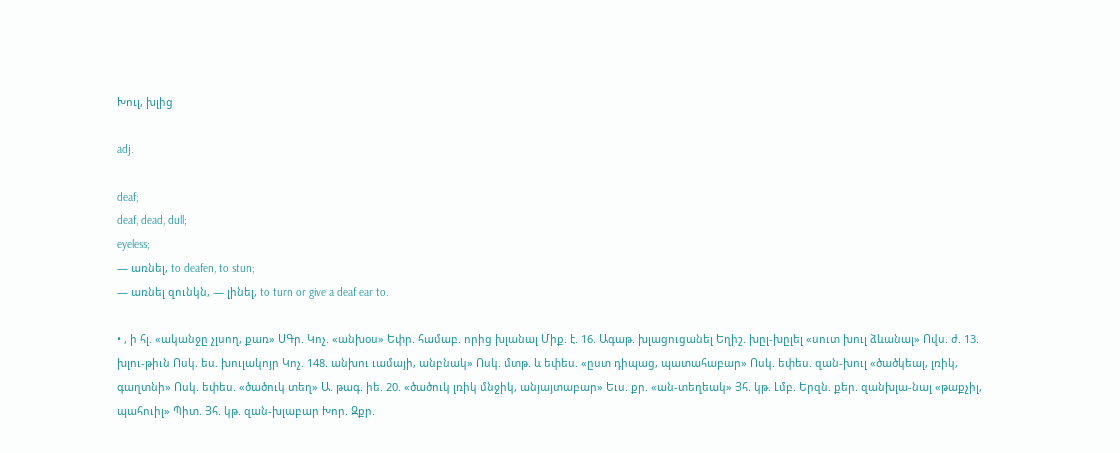Խուլ, խլից

adj.

deaf;
deaf, dead, dull;
eyeless;
— առնել, to deafen, to stun;
— առնել զունկն, — լինել, to turn or give a deaf ear to.

• , ի հլ. «ականջը չլսող, քառ» ՍԳր. Կոչ. «անխօս» Եփր. համաբ. որից խլանալ Միք. է. 16. Ագաթ. խլացուցանել Եղիշ. խըլ-խըլել «սուտ խուլ ձևանալ» Ովս. ժ. 13. խլու-թիւն Ոսկ. ես. խուլակոյր Կոչ. 148. անխու ւամայի, անբնակ» Ոսկ. մտթ. և եփես. «ըստ դիպաց, պատահաբար» Ոսկ. եփես. զան-խուլ «ծածկեալ, լռիկ, գաղտնի» Ոսկ. եփես. «ծածուկ տեղ» Ա. թագ. իե. 20. «ծածուկ լռիկ մնջիկ, անյայտաբար» Եւս. քր. «ան-տեղեակ» Յհ. կթ. Լմբ. Երզն. քեր. զանխլա-նալ «թաքչիլ, պահուիլ» Պիտ. Յհ. կթ. զան-խլաբար Խոր. Զքր.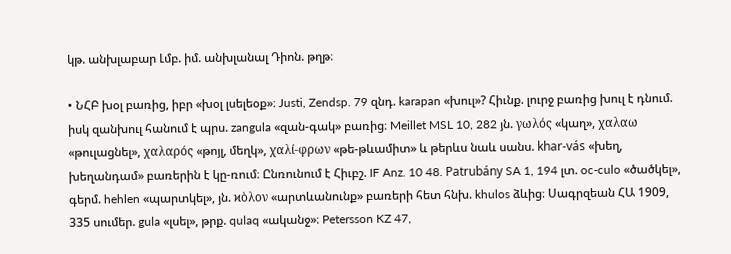կթ. անխլաբար Լմբ. իմ. անխլանալ Դիոն. թղթ։

• ՆՀԲ խօլ բառից, իբր «խօլ լսելեօք»։ Justi, Zendsp. 79 զնդ. karapan «խուլ»? Հիւնք. լուրջ բառից խուլ է դնում. իսկ զանխուլ հանում է պրս. zangula «զան-գակ» բառից։ Meillet MSL 10, 282 յն. γωλός «կաղ», χαλαω «թուլացնել», χαλαρός «թոյլ, մեղկ», χαλί-φρων «թե-թևամիտ» և թերևս նաև սանս. khar-vás «խեղ, խեղանդամ» բառերին է կը-ռում։ Ընռունում է Հիւբշ. IF Anz. 10 48. Patrubány SA 1, 194 լտ. oc-culo «ծածկել», գերմ. hehlen «պարտկել», յն. ϰὸλον «արտևանունք» բառերի հետ հնխ. khulos ձևից։ Սագրզեան ՀԱ 1909, 335 սումեր. gula «լսել», թրք. qulaq «ականջ»։ Petersson KZ 47,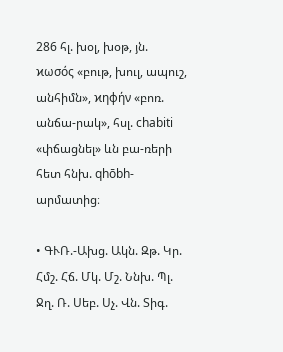286 հլ. խօլ, խօթ, յն. ϰωσός «բութ, խուլ, ապուշ, անհիմն», ϰηφήν «բոռ. անճա-րակ», հսլ. chabiti «փճացնել» ևն բա-ռերի հետ հնխ. qhōbh-արմատից։

• ԳՒՌ.-Ախց. Ակն. Զթ. Կր. Հմշ. Հճ. Մկ. Մշ. Ննխ. Պլ. Ջղ. Ռ. Սեբ. Սչ. Վն. Տիգ.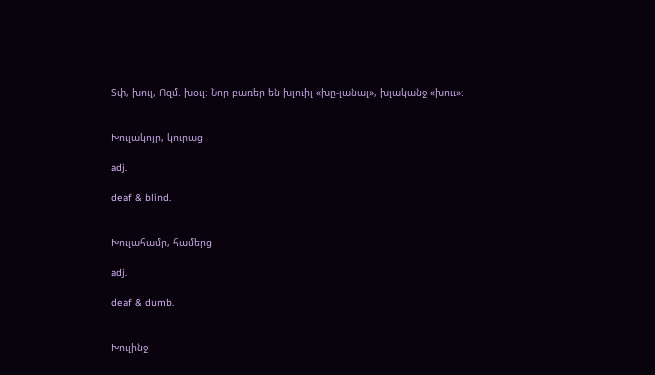Տփ, խուլ, Ոզմ. խօւլ։ Նոր բառեր են խլուիլ «խը-լանալ», խլականջ «խոււ»։


Խուլակոյր, կուրաց

adj.

deaf & blind.


Խուլահամր, համերց

adj.

deaf & dumb.


Խուլինջ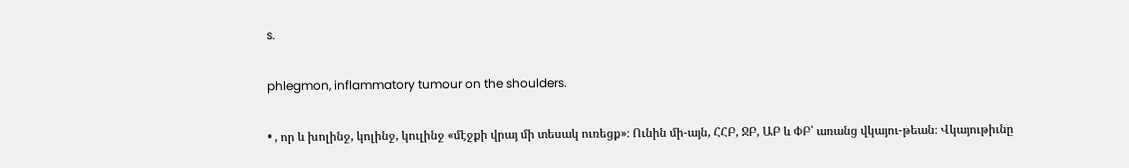s.

phlegmon, inflammatory tumour on the shoulders.

• , որ և խոլինջ, կոլինջ, կուլինջ «մէջքի վրայ մի տեսակ ուռեցք»։ Ունին մի-այն, ՀՀԲ, ՋԲ, ԱԲ և ՓԲ՝ առանց վկայու-թեան։ Վկայութիւնը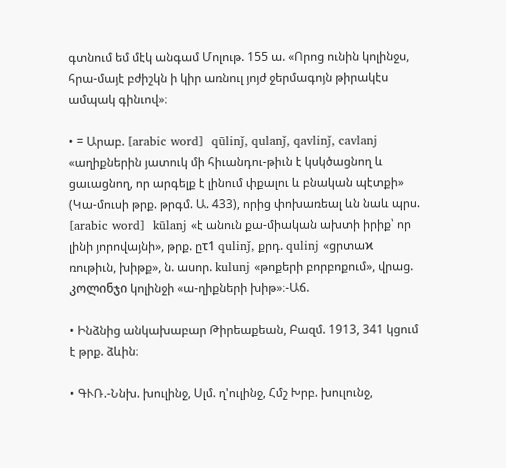գտնում եմ մէկ անգամ Մոլութ. 155 ա. «Որոց ունին կոլինջս, հրա-մայէ բժիշկն ի կիր առնուլ յոյժ ջերմագոյն թիրակէս ամպակ գինւով»։

• = Արաբ. [arabic word]  qūlinǰ, qulanǰ, qavlinǰ, cavlanj «աղիքներին յատուկ մի հիւանդու-թիւն է կսկծացնող և ցաւացնող, որ արգելք է լինում փքալու և բնական պէտքի» (Կա-մուսի թրք. թրգմ. Ա. 433), որից փոխառեալ ևն նաև պրս. [arabic word]  kūlanj «է անուն քա-միական ախտի իրիք՝ որ լինի յորովայնի», թրք. ըτ1 qulinǰ, քրդ. qulinj «ցրտաϰ ռութիւն, խիթք», ն. ասոր. kulunj «թոքերի բորբոքում», վրաց. კოლინჯი կոլինջի «ա-ղիքների խիթ»։-Աճ.

• Ինձնից անկախաբար Թիրեաքեան, Բազմ. 1913, 341 կցում է թրք. ձևին։

• ԳՒՌ.-Ննխ. խուլինջ, Սլմ. ղ'ուլինջ, Հմշ Խրբ. խուլունջ,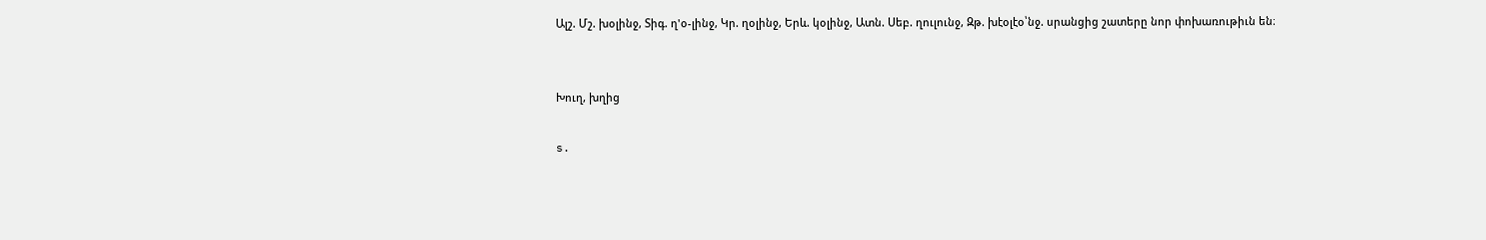Ալշ. Մշ. խօլինջ, Տիգ. ղ'օ-լինջ, Կր. ղօլինջ, Երև. կօլինջ, Ատն. Սեբ. ղուլունջ, Զթ. խէօլէօ՝նջ. սրանցից շատերը նոր փոխառութիւն են։


Խուղ, խղից

s.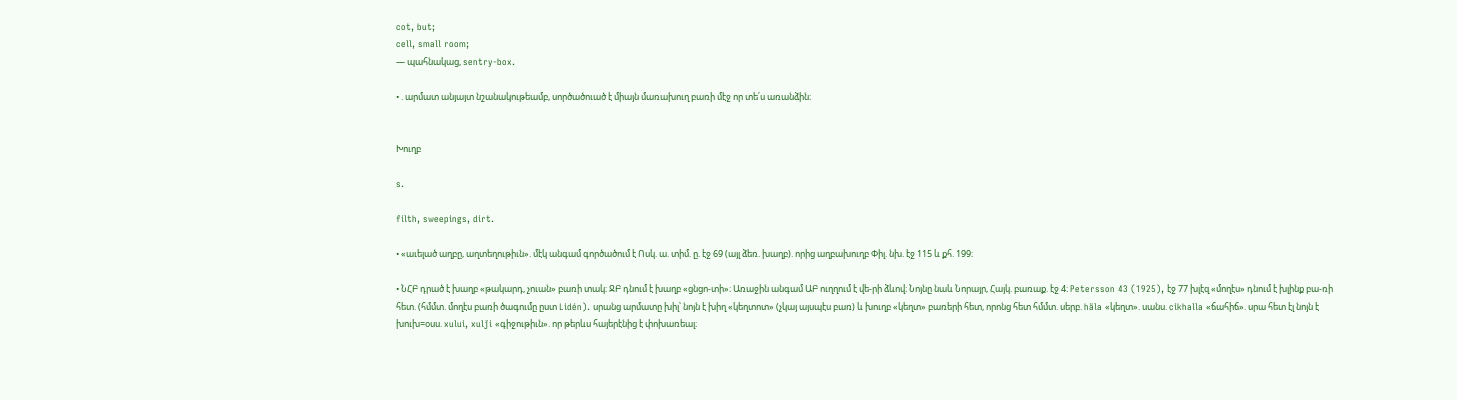cot, but;
cell, small room;
— պահնակաց, sentry-box.

• . արմատ անյայտ նշանակութեամբ, սործածուած է միայն մառախուղ բառի մէջ որ տե՛ս առանձին։


Խուղբ

s.

filth, sweepings, dirt.

• «աւելած աղբը, աղտեղութիւն». մէկ անգամ գործածում է Ոսկ. ա. տիմ. ը. էջ 69 (այլ ձեռ. խաղբ). որից աղբախուղբ Փիլ. նխ. էջ 115 և քհ. 199։

• ՆՀԲ դրած է խաղբ «թակարդ, չուան» բառի տակ։ ՋԲ դնում է խաղբ «ցնցո-տի»։ Առաջին անգամ ԱԲ ուղղում է վե-րի ձևով։ Նոյնը նաև Նորայր, Հայկ. բառաք. էջ 4։ Petersson 43 (1925), էջ 77 խլէզ «մողէս» դնում է խլինք բա-ռի հետ. (հմմտ. մողէս բառի ծագումը ըստ Lidén). սրանց արմատը խիլ՝ նոյն է խիղ «կեղտոտ» (չկայ այսպէս բառ) և խուղբ «կեղտ» բառերի հետ, որոնց հետ հմմտ. սերբ. häla «կեղտ». սանս. cikhalla «ճահիճ». սրա հետ էլ նոյն է խուխ=օսս. xului, xulǰi «գիջութիւն». որ թերևս հայերէնից է փոխառեալ։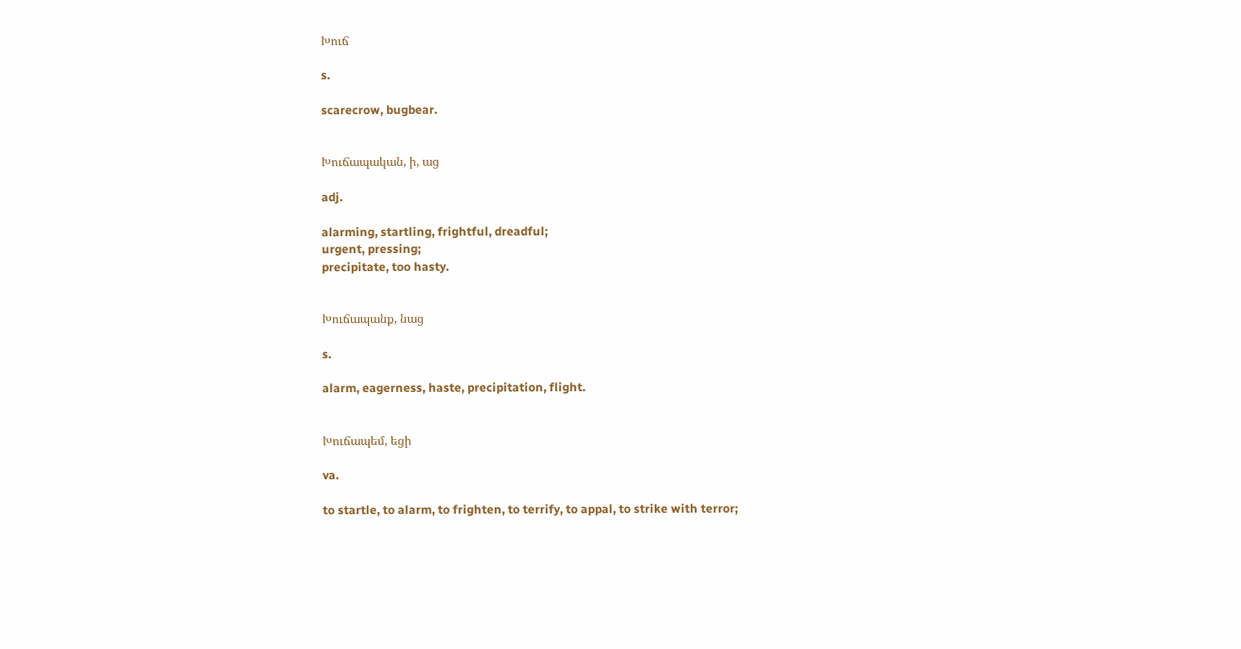Խուճ

s.

scarecrow, bugbear.


Խուճապական, ի, աց

adj.

alarming, startling, frightful, dreadful;
urgent, pressing;
precipitate, too hasty.


Խուճապանք, նաց

s.

alarm, eagerness, haste, precipitation, flight.


Խուճապեմ, եցի

va.

to startle, to alarm, to frighten, to terrify, to appal, to strike with terror;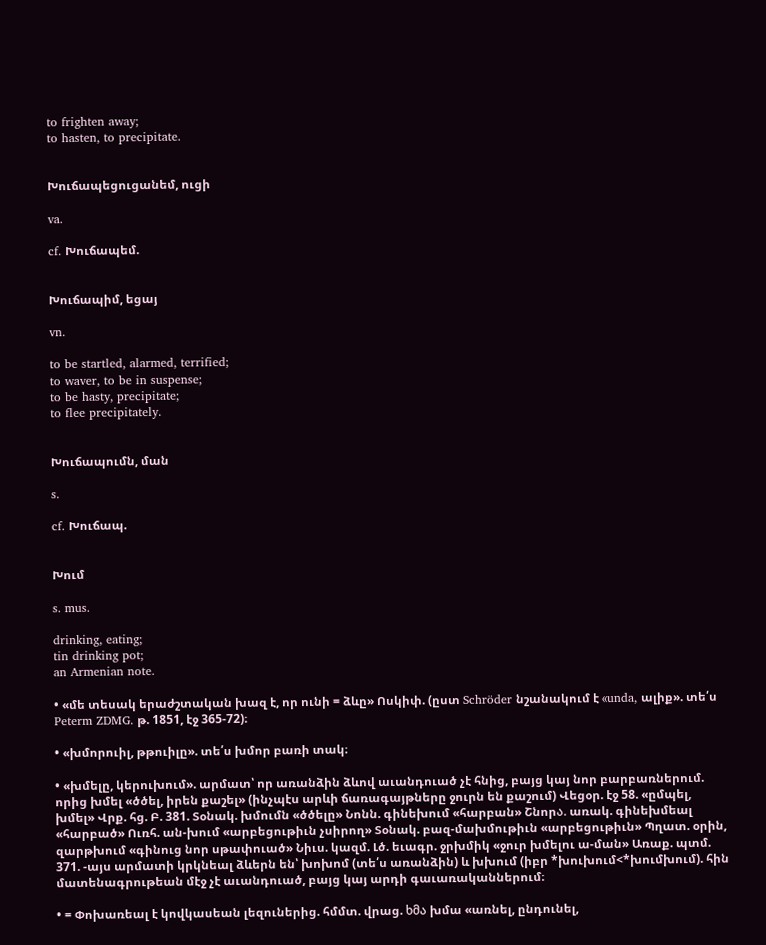to frighten away;
to hasten, to precipitate.


Խուճապեցուցանեմ, ուցի

va.

cf. Խուճապեմ.


Խուճապիմ, եցայ

vn.

to be startled, alarmed, terrified;
to waver, to be in suspense;
to be hasty, precipitate;
to flee precipitately.


Խուճապումն, ման

s.

cf. Խուճապ.


Խում

s. mus.

drinking, eating;
tin drinking pot;
an Armenian note.

• «մե տեսակ երաժշտական խազ է, որ ունի = ձևը» Ոսկիփ. (ըստ Schröder նշանակում է «unda, ալիք». տե՛ս Peterm ZDMG. թ. 1851, էջ 365-72)։

• «խմորուիլ, թթուիլը». տե՛ս խմոր բառի տակ։

• «խմելը, կերուխում». արմատ՝ որ առանձին ձևով աւանդուած չէ հնից, բայց կայ նոր բարբառներում. որից խմել «ծծել, իրեն քաշել» (ինչպէս արևի ճառագայթները ջուրն են քաշում) Վեցօր. էջ 58. «ըմպել, խմել» Վրք. հց. Բ. 381. Տօնակ. խմումն «ծծելը» Նոնն. գինեխում «հարբան» Շնորა. առակ. գինեխմեալ «հարբած» Ուռհ. ան-խում «արբեցութիւն չսիրող» Տօնակ. բազ-մախմութիւն «արբեցութիւն» Պղատ. օրին, զարթխում «գինուց նոր սթափուած» Նիւս. կազմ. Լծ. եւագր. ջրխմիկ «ջուր խմելու ա-ման» Առաք. պտմ. 371. -այս արմատի կրկնեալ ձևերն են՝ խոխոմ (տե՛ս առանձին) և խխում (իբր *խուխում<*խումխում). հին մատենագրութեան մէջ չէ աւանդուած, բայց կայ արդի գաւառականներում։

• = Փոխառեալ է կովկասեան լեզուներից. հմմտ. վրաց. ხმა խմա «առնել, ընդունել,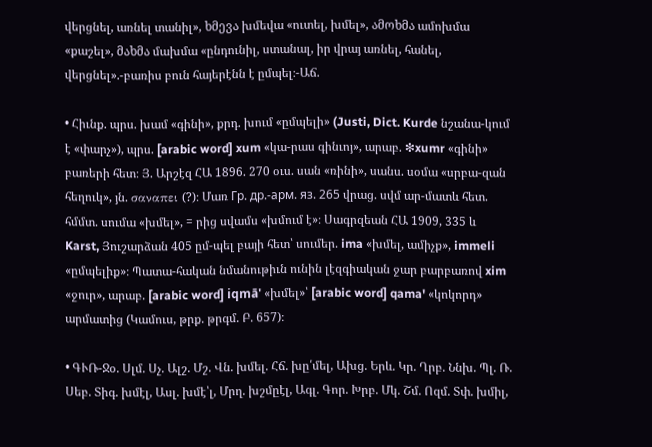վերցնել, առնել տանիլ», ხმევა խմեվա «ուտել, խմել», ამოხმა ամոխմա «քաշել», მახმა մախմա «ընդունիլ, ստանալ, իր վրայ առնել, հանել, վերցնել».-բառիս բուն հայերէնն է ըմպել։-Աճ.

• Հիւնք. պրս. խամ «գինի», քրդ. խում «ըմպելի» (Justi, Dict. Kurde նշանա-կում է «փարչ»), պրս. [arabic word] xum «կա-րաս գինւոյ», արաբ. ❇xumr «գինի» բառերի հետ։ Յ. Արշէզ ՀԱ 1896. 270 օւս. սան «ռինի», սանս. սօմա «սրբա-զան հեղուկ», յն. σαναπει (?)։ Մառ Гp. др.-арм. яз. 265 վրաց. սվմ ար-մատև հետ. հմմտ. սումա «խմել», = րից սվամս «խմում է»։ Սագրզեան ՀԱ 1909, 335 և Karst, Յուշարձան 405 ըմ-պել բայի հետ՝ սումեր. ima «խմել, ամիչք», immeli «ըմպելիք»։ Պատա-հական նմանութիւն ունին լէզգիական ջար բարբառով xim «ջուր», արաբ. [arabic word] iqmā' «խմել»՝ [arabic word] qama' «կոկորդ» արմատից (Կամուս, թրք. թրգմ. Բ. 657)։

• ԳՒՌ-Ջօ. Սլմ. Սչ. Ալշ. Մշ. Վն. խմել. Հճ. խը՛մել, Ախց. Երև. Կր. Ղրբ. Ննխ. Պլ. Ռ. Սեբ. Տիգ. խմէլ, Ասլ. խմէ՝լ, Մրղ. խշմըէլ, Ագլ. Գոր. Խրբ. Մկ. Շմ. Ոզմ. Տփ. խմիլ,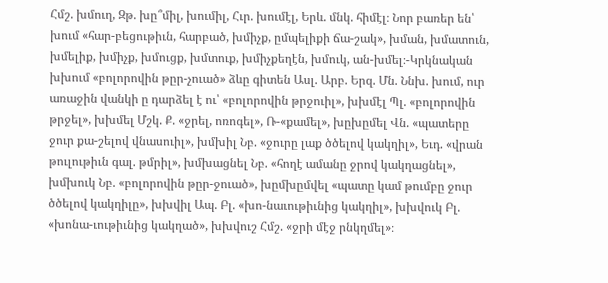Հմշ. խմուղ, Զթ. խը՞միլ, խումիլ, Հւր. խումէլ, Երև. մնկ. հիմէլ։ Նոր բառեր են՝ խում «հար-բեցութիւն, հարբած, խմիչք, ըմպելիքի ճա-շակ», խման, խմատուն, խմելիք, խմիչք, խմուցք, խմտուք, խմիչքեղէն, խմուկ, ան-խմել։-Կրկնական խխում «բոլորովին թըր-չուած» ձևը գիտեն Ասլ. Արբ. Երզ. Մն. Ննխ. խում, ուր առաջին վանկի ը դարձել է ու՝ «բոլորովին թրջուիլ», խխմէլ Պլ. «բոլորովին թրջել», խխմել Մշկ. Ք. «ջրել, ոռոգել», Ռ-«քամել», խըխըմել Վն. «պատերը ջուր քա-շելով վնասուիլ», խմխիլ Նբ. «ջուրը լաք ծծելով կակղիլ», Եւդ. «վրան թուլութիւն գալ. թմրիլ», խմխացնել Նբ. «հողէ ամանը ջրով կակղացնել», խմխուկ Նբ. «բոլորովին թըր-ջուած», խըմխըմվել «պատը կամ թումբը ջուր ծծելով կակղիլը», խխվիլ Ապ. Բլ. «խո-նաւութիւնից կակղիլ», խխվուկ Բլ. «խոնա-ւութիւնից կակղած», խխվուշ Հմշ. «ջրի մէջ րնկղմել»։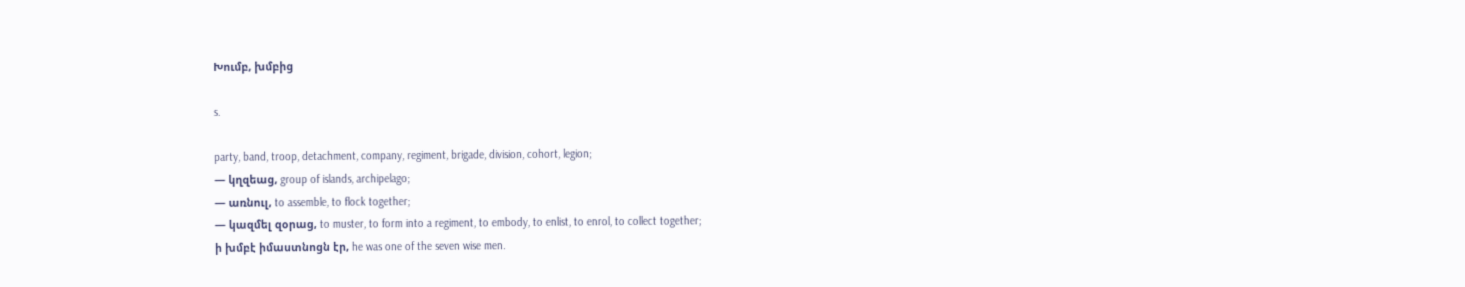Խումբ, խմբից

s.

party, band, troop, detachment, company, regiment, brigade, division, cohort, legion;
— կղզեաց, group of islands, archipelago;
— առնուլ, to assemble, to flock together;
— կազմել զօրաց, to muster, to form into a regiment, to embody, to enlist, to enrol, to collect together;
ի խմբէ իմաստնոցն էր, he was one of the seven wise men.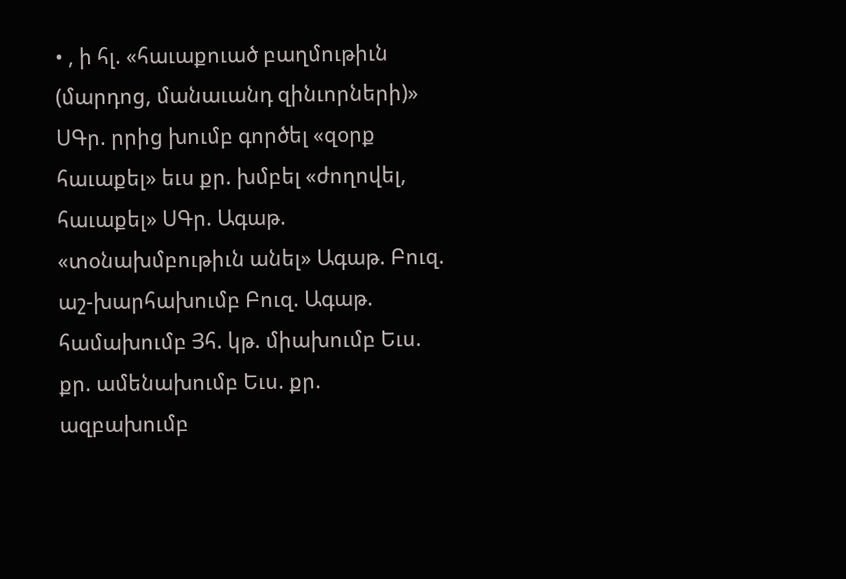• , ի հլ. «հաւաքուած բաղմութիւն (մարդոց, մանաւանդ զինւորների)» ՍԳր. րրից խումբ գործել «զօրք հաւաքել» եւս քր. խմբել «ժողովել, հաւաքել» ՍԳր. Ագաթ. «տօնախմբութիւն անել» Ագաթ. Բուզ. աշ-խարհախումբ Բուզ. Ագաթ. համախումբ Յհ. կթ. միախումբ Եւս. քր. ամենախումբ Եւս. քր. ազբախումբ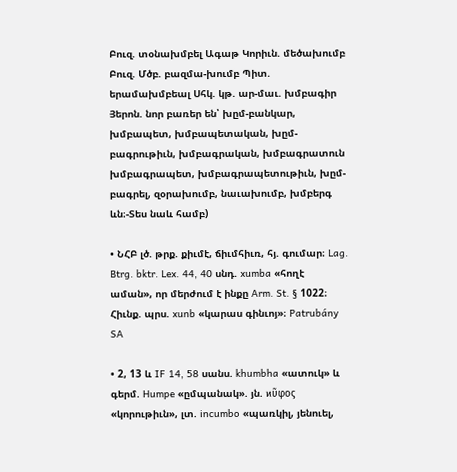Բուզ. տօնախմբել Ագաթ Կորիւն. մեծախումբ Բուզ. Մծբ. բազմա-խումբ Պիտ. երամախմբեալ Սհկ. կթ. ար-մաւ. խմբագիր Յերոն. նոր բառեր են՝ խըմ-բանկար, խմբապետ, խմբապետական, խըմ-բագրութիւն, խմբագրական, խմբագրատուն խմբագրապետ, խմբագրապետութիւն, խըմ-բագրել, զօրախումբ, նաւախումբ, խմբերգ ևն։-Տես նաև համբ)

• ՆՀԲ լծ. թրք. քիւմէ, ճիւմհիւռ, հյ. գումար։ Lag. Btrg. bktr. Lex. 44, 40 սնդ. xumba «հողէ աման», որ մերժում է ինքը Arm. St. § 1022։ Հիւնք. պրս. xunb «կարաս գինւոյ»։ Patrubány SA

• 2, 13 և IF 14, 58 սանս. khumbha «ատուկ» և գերմ. Humpe «ըմպանակ». յն. ϰῦφος «կորութիւն», լտ. incumbo «պառկիլ, յենուել,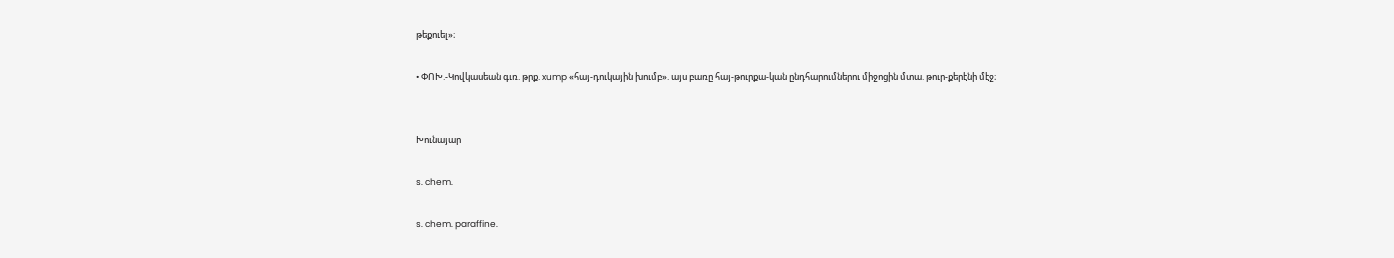թեքուել»։

• ՓՈԽ.-Կովկասեան գւռ. թրք. xump «հայ-դուկային խումբ». այս բառը հայ-թուրքա-կան ընդհարումներու միջոցին մտա. թուր-քերէնի մէջ։


Խունայար

s. chem.

s. chem. paraffine.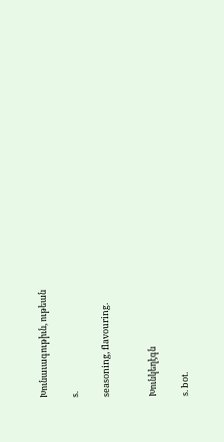Խունաւագութիւն, ութեան

s.

seasoning, flavouring.


Խունկեղէգն

s. bot.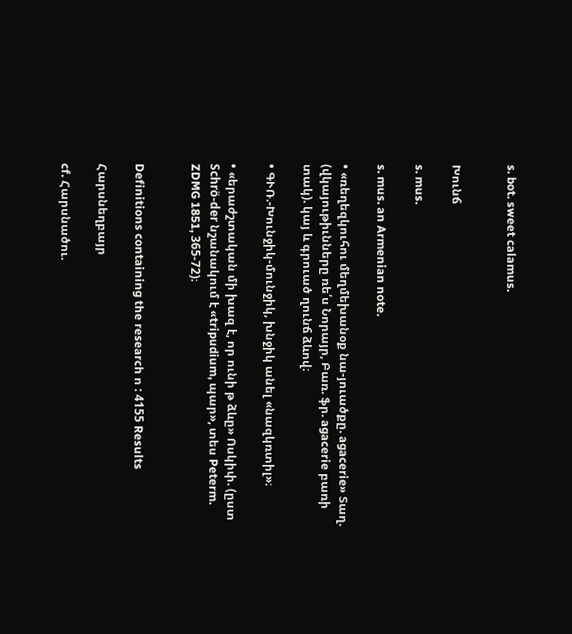s. bot. sweet calamus.


Խունճ

s. mus.

s. mus. an Armenian note.

• «ռեղեզկուհու մեղմեխանօք նա-յուածքը. agacerie» Տաղ. (վկայութիւնները ռե՛ս Նորայր, Բառ. ֆր. agacerie բառի տակ). կայ և գրուած ղունճ ձևով։

• ԳՒՌ.-Խունջիկ-մունջիկ, խնջիկ անել «նազկռտիլ»։

• «երաժշտական մի խազ է, որ ունի թ ձևը» Ոսկիփ. (ըստ Schrö-der նշանակում է «tripudium, պար», տես Peterm. ZDMG 1851, 365-72)։


Definitions containing the research ո : 4155 Results

Հարսնեղբայր

cf. Հարսնածու.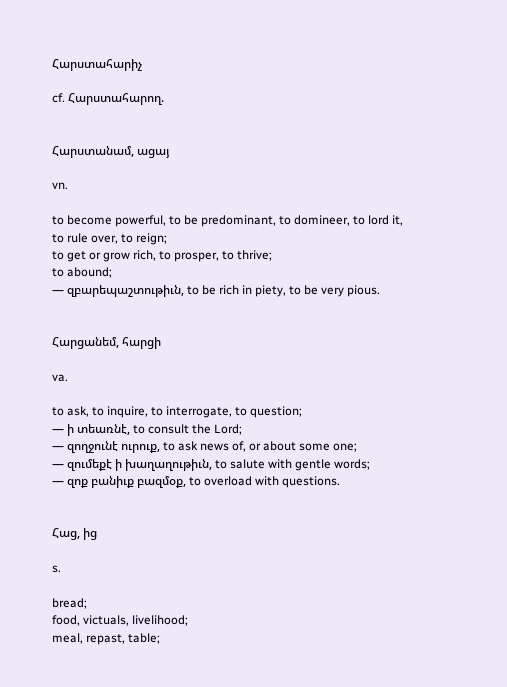Հարստահարիչ

cf. Հարստահարող.


Հարստանամ, ացայ

vn.

to become powerful, to be predominant, to domineer, to lord it, to rule over, to reign;
to get or grow rich, to prosper, to thrive;
to abound;
— զբարեպաշտութիւն, to be rich in piety, to be very pious.


Հարցանեմ, հարցի

va.

to ask, to inquire, to interrogate, to question;
— ի տեառնէ, to consult the Lord;
— զողջունէ ուրուք, to ask news of, or about some one;
— զումեքէ ի խաղաղութիւն, to salute with gentle words;
— զոք բանիւք բազմօք, to overload with questions.


Հաց, ից

s.

bread;
food, victuals, livelihood;
meal, repast, table;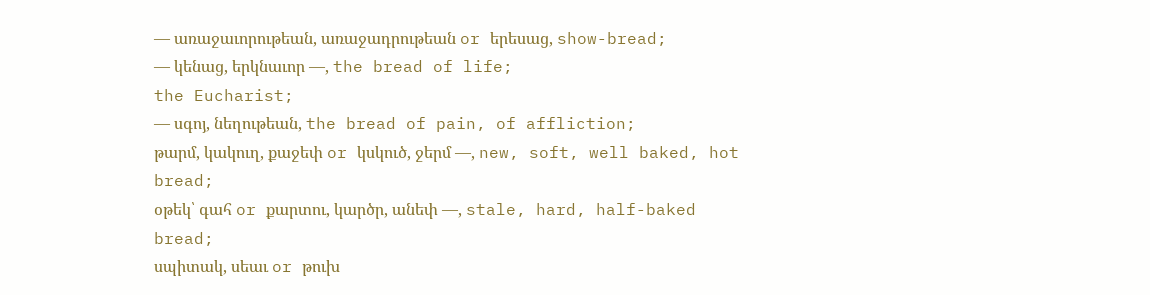— առաջաւորութեան, առաջադրութեան or երեսաց, show-bread;
— կենաց, երկնաւոր —, the bread of life;
the Eucharist;
— սգոյ, նեղութեան, the bread of pain, of affliction;
թարմ, կակուղ, քաջեփ or կսկուծ, ջերմ —, new, soft, well baked, hot bread;
օթեկ՝ գահ or քարտու, կարծր, անեփ —, stale, hard, half-baked bread;
սպիտակ, սեաւ or թուխ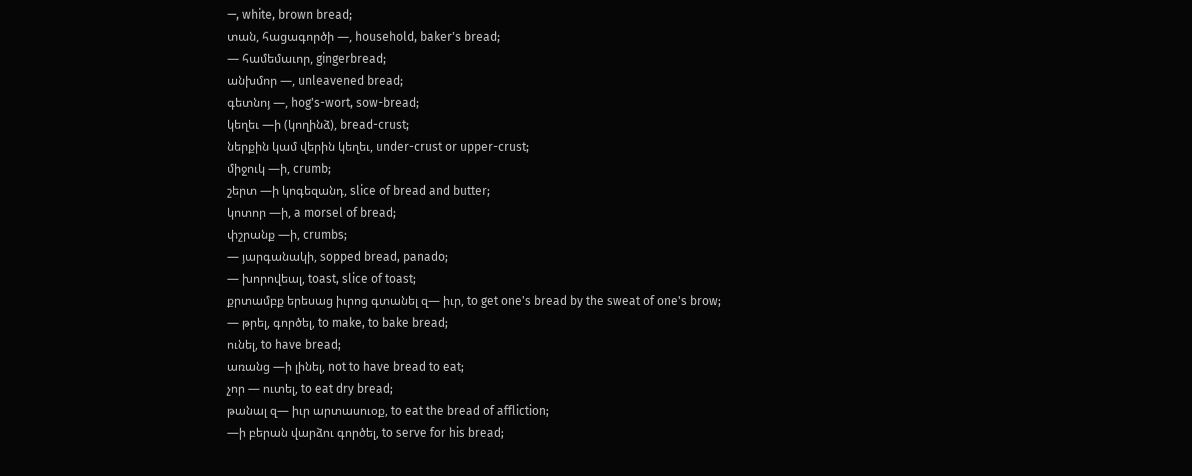—, white, brown bread;
տան, հացագործի —, household, baker's bread;
— համեմաւոր, gingerbread;
անխմոր —, unleavened bread;
գետնոյ —, hog's-wort, sow-bread;
կեղեւ —ի (կողինձ), bread-crust;
ներքին կամ վերին կեղեւ, under-crust or upper-crust;
միջուկ —ի, crumb;
շերտ —ի կոգեզանդ, slice of bread and butter;
կոտոր —ի, a morsel of bread;
փշրանք —ի, crumbs;
— յարգանակի, sopped bread, panado;
— խորովեալ, toast, slice of toast;
քրտամբք երեսաց իւրոց գտանել զ— իւր, to get one's bread by the sweat of one's brow;
— թրել, գործել, to make, to bake bread;
ունել, to have bread;
առանց —ի լինել, not to have bread to eat;
չոր — ուտել, to eat dry bread;
թանալ զ— իւր արտասուօք, to eat the bread of affliction;
—ի բերան վարձու գործել, to serve for his bread;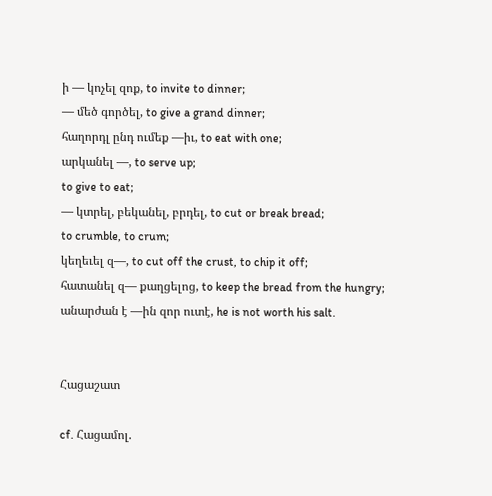ի — կոչել զոք, to invite to dinner;
— մեծ գործել, to give a grand dinner;
հաղորդլ ընդ ումեք —իւ, to eat with one;
արկանել —, to serve up;
to give to eat;
— կտրել, բեկանել, բրդել, to cut or break bread;
to crumble, to crum;
կեղեւել զ—, to cut off the crust, to chip it off;
հատանել զ— քաղցելոց, to keep the bread from the hungry;
անարժան է —ին զոր ուտէ, he is not worth his salt.


Հացաշատ

cf. Հացամոլ.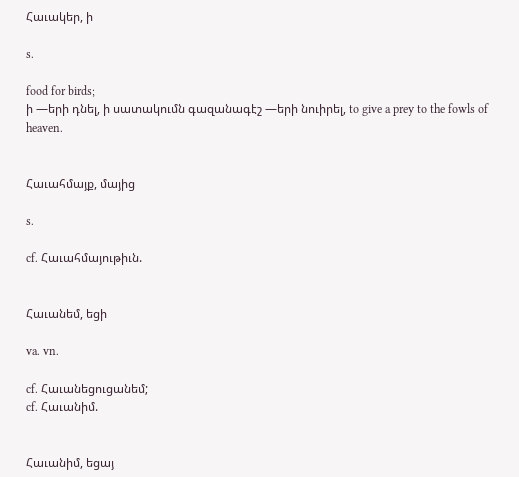Հաւակեր, ի

s.

food for birds;
ի —երի դնել, ի սատակումն գազանագէշ —երի նուիրել, to give a prey to the fowls of heaven.


Հաւահմայք, մայից

s.

cf. Հաւահմայութիւն.


Հաւանեմ, եցի

va. vn.

cf. Հաւանեցուցանեմ;
cf. Հաւանիմ.


Հաւանիմ, եցայ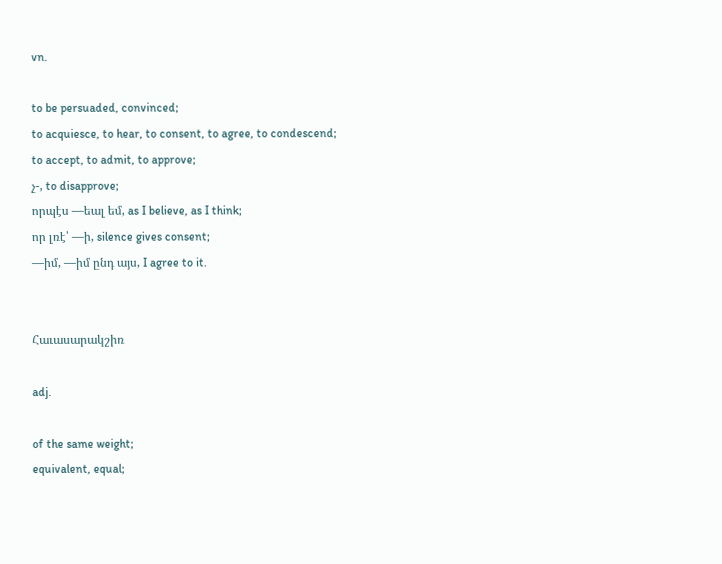vn.

to be persuaded, convinced;
to acquiesce, to hear, to consent, to agree, to condescend;
to accept, to admit, to approve;
չ-, to disapprove;
որպէս —եալ եմ, as I believe, as I think;
որ լռէ՝ —ի, silence gives consent;
—իմ, —իմ ընդ այս, I agree to it.


Հաւասարակշիռ

adj.

of the same weight;
equivalent, equal;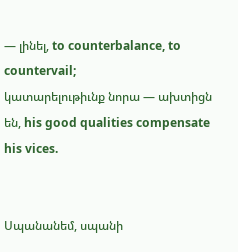— լինել, to counterbalance, to countervail;
կատարելութիւնք նորա — ախտիցն են, his good qualities compensate his vices.


Սպանանեմ, սպանի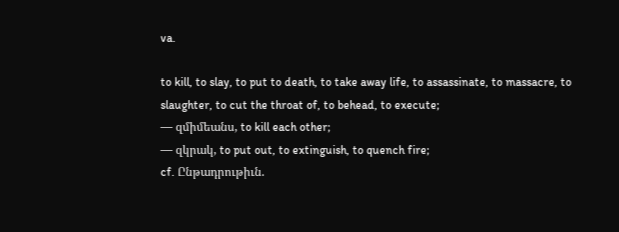va.

to kill, to slay, to put to death, to take away life, to assassinate, to massacre, to slaughter, to cut the throat of, to behead, to execute;
— զմիմեանս, to kill each other;
— զկրակ, to put out, to extinguish, to quench fire;
cf. Ընթադրութիւն.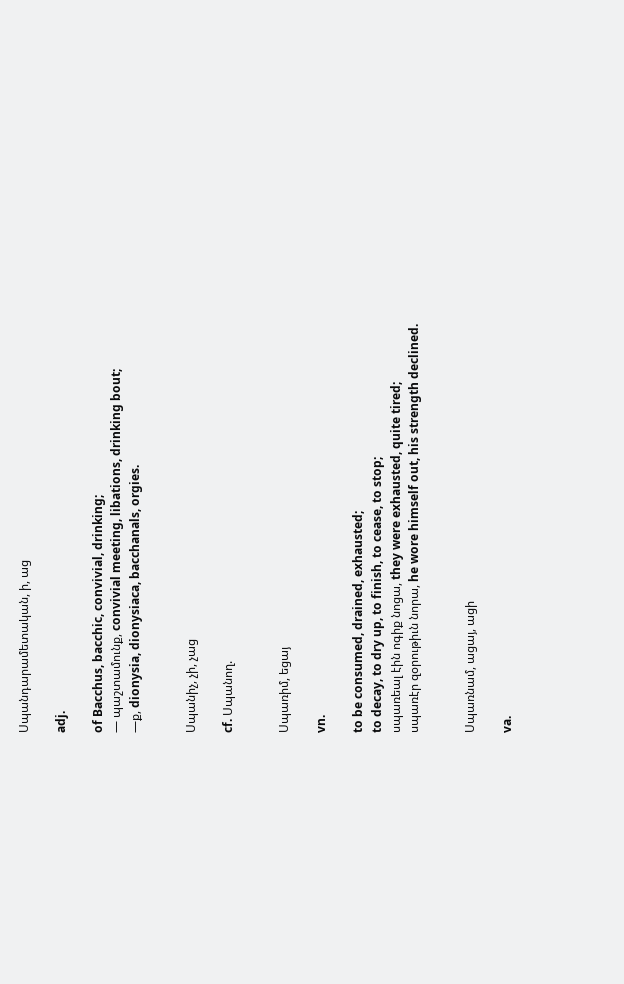Սպանդարամետական, ի, աց

adj.

of Bacchus, bacchic, convivial, drinking;
— պաշտամունք, convivial meeting, libations, drinking bout;
—ք, dionysia, dionysiaca, bacchanals, orgies.


Սպանիչ, չի, չաց

cf. Սպանող.


Սպառիմ, եցայ

vn.

to be consumed, drained, exhausted;
to decay, to dry up, to finish, to cease, to stop;
սպառեալ էին ոգիք նոցա, they were exhausted, quite tired;
սպառէր զօրութիւն նորա, he wore himself out, his strength declined.


Սպառնամ, ացայ, ացի

va.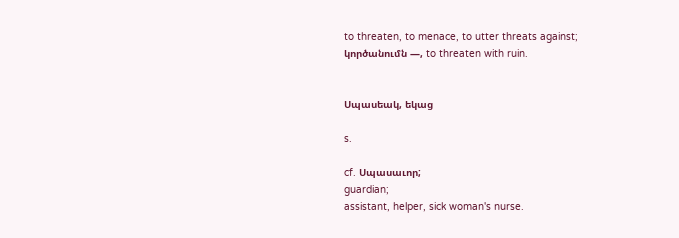to threaten, to menace, to utter threats against;
կործանումն —, to threaten with ruin.


Սպասեակ, եկաց

s.

cf. Սպասաւոր;
guardian;
assistant, helper, sick woman's nurse.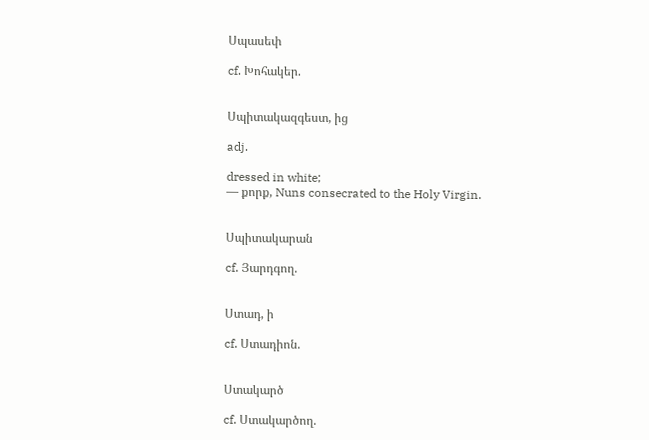Սպասեփ

cf. Խոհակեր.


Սպիտակազգեստ, ից

adj.

dressed in white;
— քորք, Nuns consecrated to the Holy Virgin.


Սպիտակարան

cf. Յարդգող.


Ստադ, ի

cf. Ստադիոն.


Ստակարծ

cf. Ստակարծող.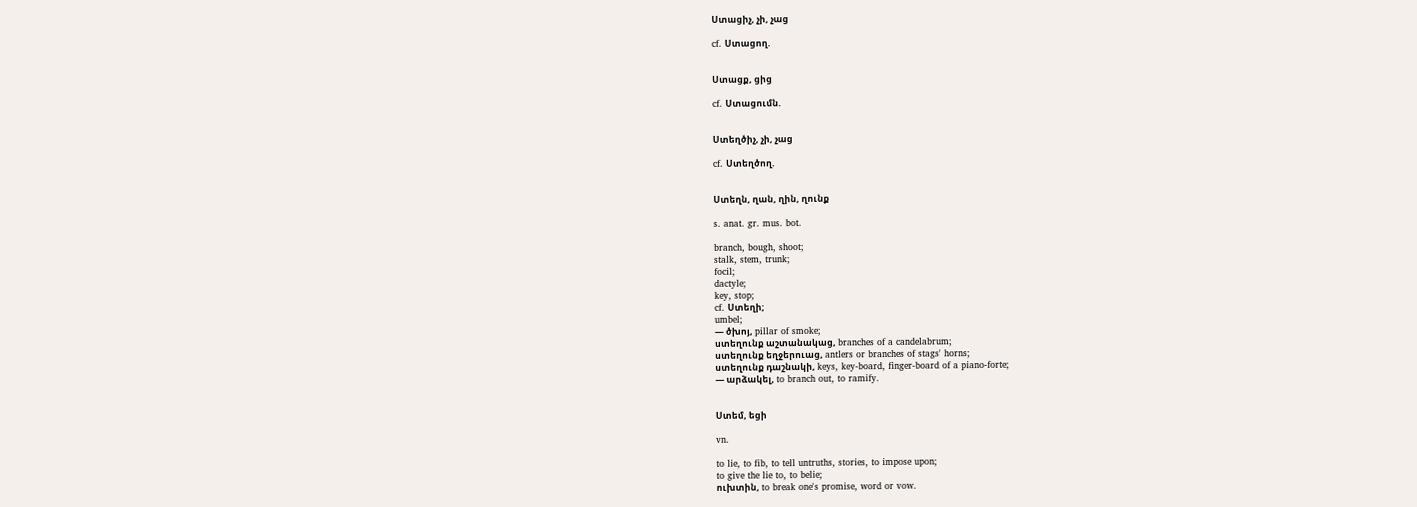Ստացիչ, չի, չաց

cf. Ստացող.


Ստացք, ցից

cf. Ստացումն.


Ստեղծիչ, չի, չաց

cf. Ստեղծող.


Ստեղն, ղան, ղին, ղունք

s. anat. gr. mus. bot.

branch, bough, shoot;
stalk, stem, trunk;
focil;
dactyle;
key, stop;
cf. Ստեղի;
umbel;
— ծխոյ, pillar of smoke;
ստեղունք աշտանակաց, branches of a candelabrum;
ստեղունք եղջերուաց, antlers or branches of stags' horns;
ստեղունք դաշնակի, keys, key-board, finger-board of a piano-forte;
— արձակել, to branch out, to ramify.


Ստեմ, եցի

vn.

to lie, to fib, to tell untruths, stories, to impose upon;
to give the lie to, to belie;
ուխտին, to break one's promise, word or vow.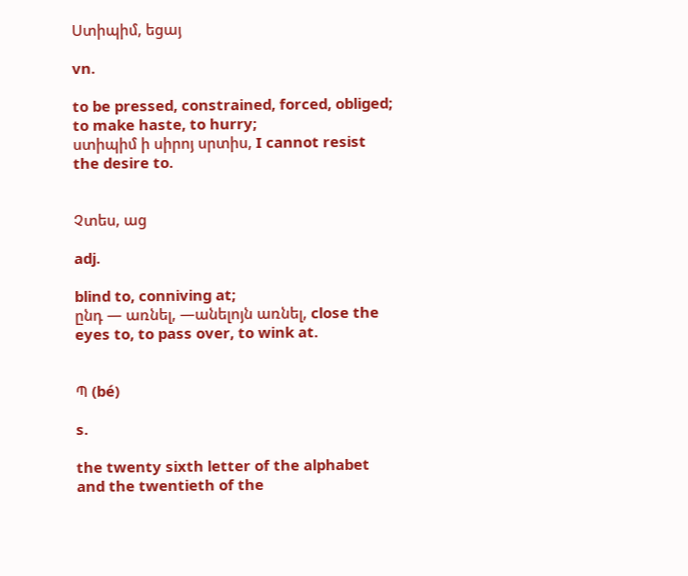Ստիպիմ, եցայ

vn.

to be pressed, constrained, forced, obliged;
to make haste, to hurry;
ստիպիմ ի սիրոյ սրտիս, I cannot resist the desire to.


Չտես, աց

adj.

blind to, conniving at;
ընդ — առնել, —անելոյն առնել, close the eyes to, to pass over, to wink at.


Պ (bé)

s.

the twenty sixth letter of the alphabet and the twentieth of the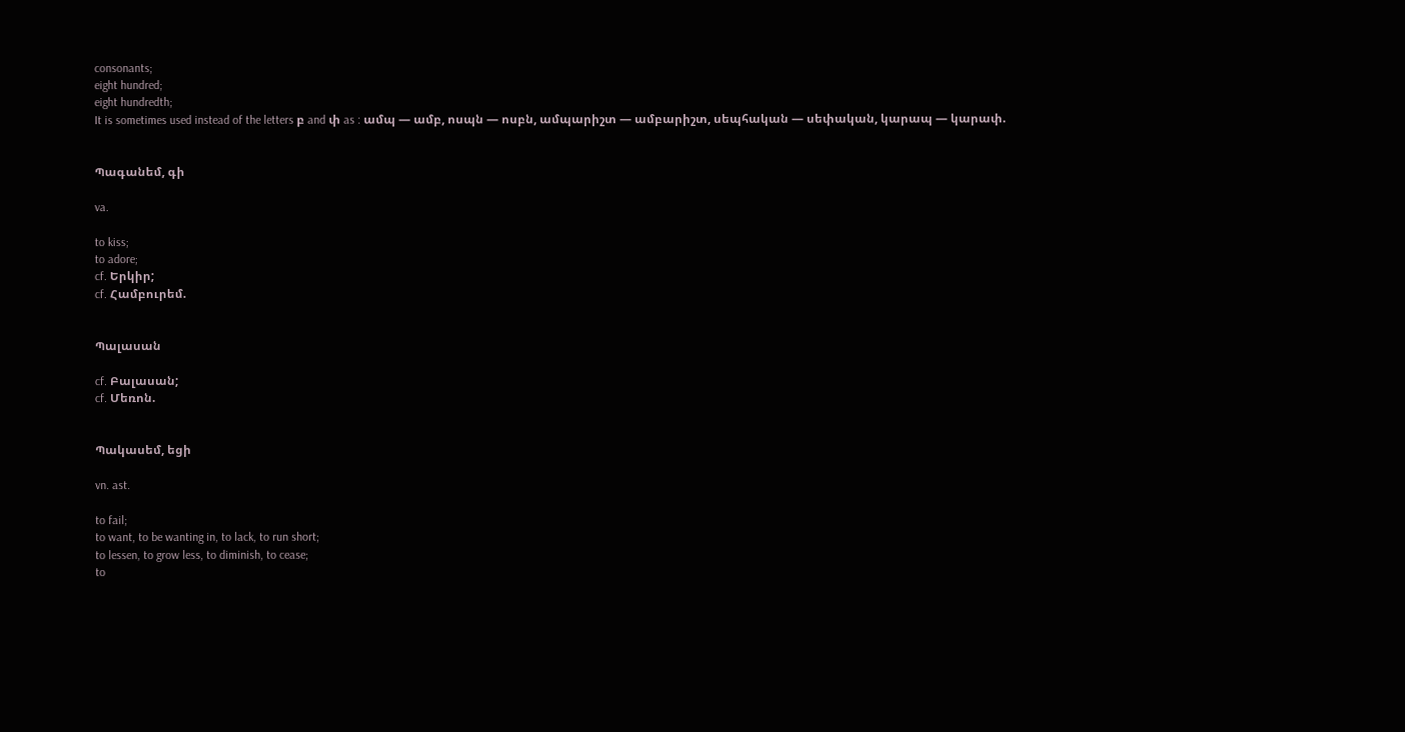consonants;
eight hundred;
eight hundredth;
It is sometimes used instead of the letters բ and փ as : ամպ — ամբ, ոսպն — ոսբն, ամպարիշտ — ամբարիշտ, սեպհական — սեփական, կարապ — կարափ.


Պագանեմ, գի

va.

to kiss;
to adore;
cf. Երկիր;
cf. Համբուրեմ.


Պալասան

cf. Բալասան;
cf. Մեռոն.


Պակասեմ, եցի

vn. ast.

to fail;
to want, to be wanting in, to lack, to run short;
to lessen, to grow less, to diminish, to cease;
to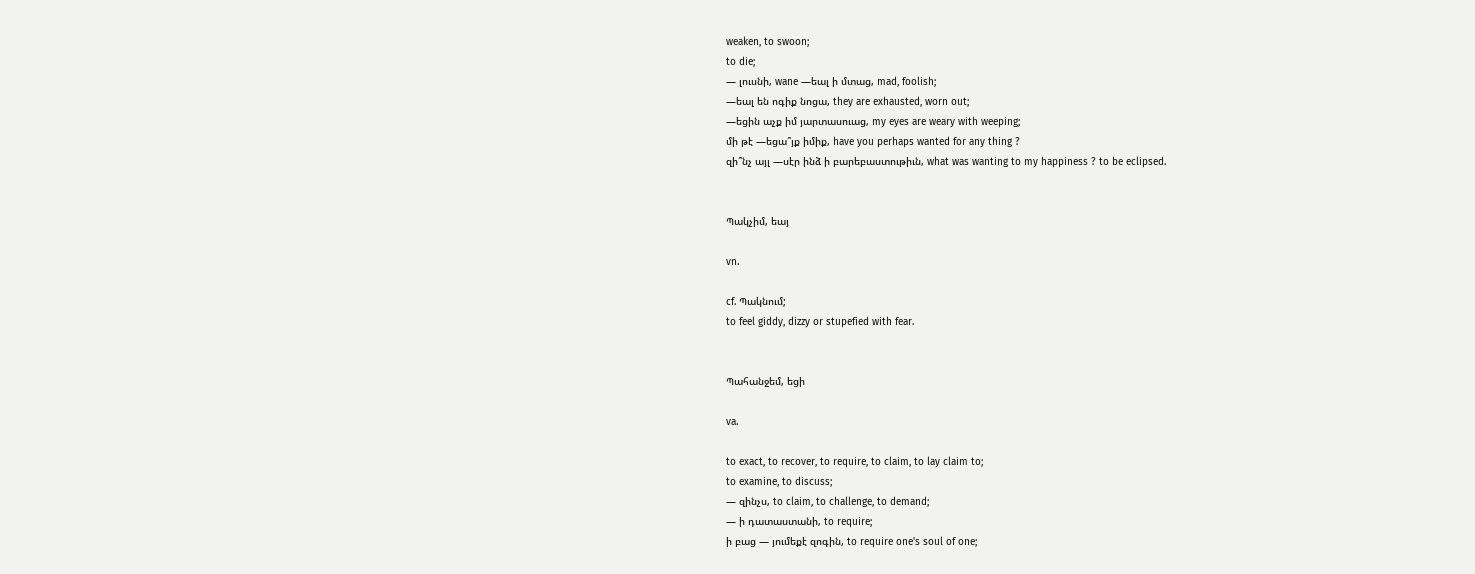weaken, to swoon;
to die;
— լուսնի, wane —եալ ի մտաց, mad, foolish;
—եալ են ոգիք նոցա, they are exhausted, worn out;
—եցին աչք իմ յարտասուաց, my eyes are weary with weeping;
մի թէ —եցա՞յք իմիք, have you perhaps wanted for any thing ?
զի՞նչ այլ —սէր ինձ ի բարեբաստութիւն, what was wanting to my happiness ? to be eclipsed.


Պակչիմ, եայ

vn.

cf. Պակնում;
to feel giddy, dizzy or stupefied with fear.


Պահանջեմ, եցի

va.

to exact, to recover, to require, to claim, to lay claim to;
to examine, to discuss;
— զինչս, to claim, to challenge, to demand;
— ի դատաստանի, to require;
ի բաց — յումեքէ զոգին, to require one's soul of one;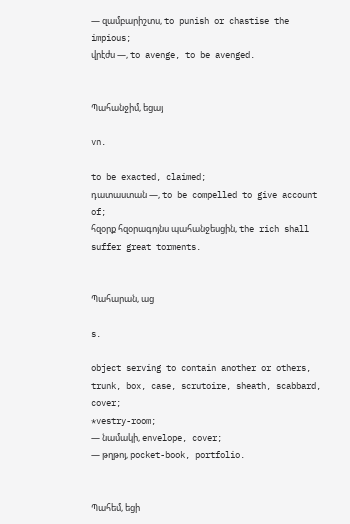— զամբարիշտս, to punish or chastise the impious;
վրէժս —, to avenge, to be avenged.


Պահանջիմ, եցայ

vn.

to be exacted, claimed;
դատաստան —, to be compelled to give account of;
հզօրք հզօրագոյնս պահանջեսցին, the rich shall suffer great torments.


Պահարան, աց

s.

object serving to contain another or others, trunk, box, case, scrutoire, sheath, scabbard, cover;
*vestry-room;
— նամակի, envelope, cover;
— թղթոյ, pocket-book, portfolio.


Պահեմ, եցի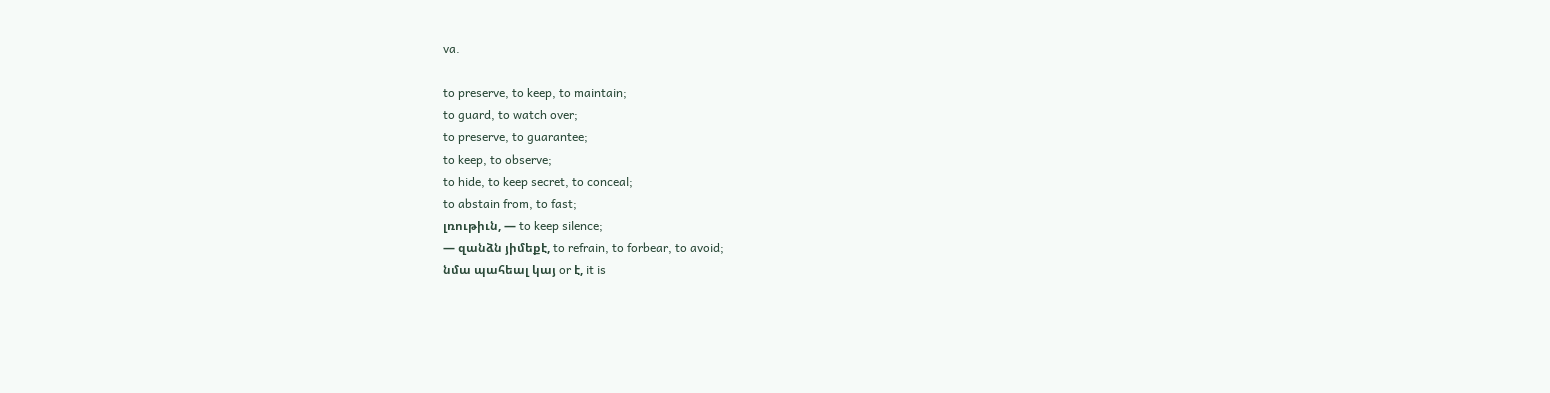va.

to preserve, to keep, to maintain;
to guard, to watch over;
to preserve, to guarantee;
to keep, to observe;
to hide, to keep secret, to conceal;
to abstain from, to fast;
լռութիւն, — to keep silence;
— զանձն յիմեքէ, to refrain, to forbear, to avoid;
նմա պահեալ կայ or է, it is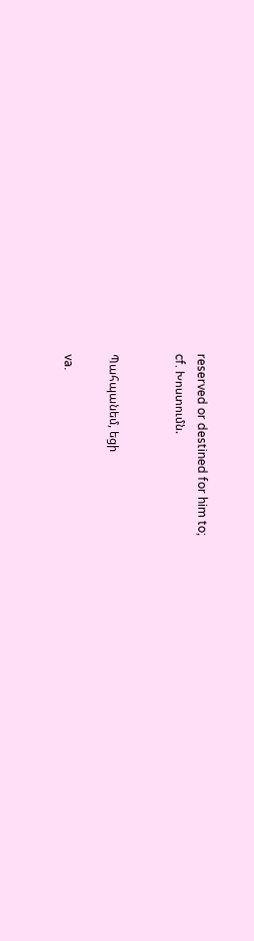reserved or destined for him to;
cf. Խոստումն.


Պահպանեմ, եցի

va.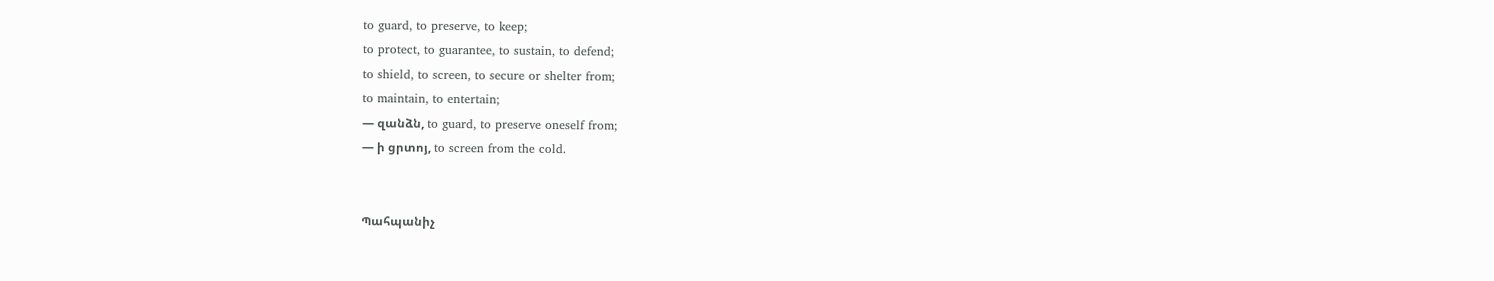to guard, to preserve, to keep;
to protect, to guarantee, to sustain, to defend;
to shield, to screen, to secure or shelter from;
to maintain, to entertain;
— զանձն, to guard, to preserve oneself from;
— ի ցրտոյ, to screen from the cold.


Պահպանիչ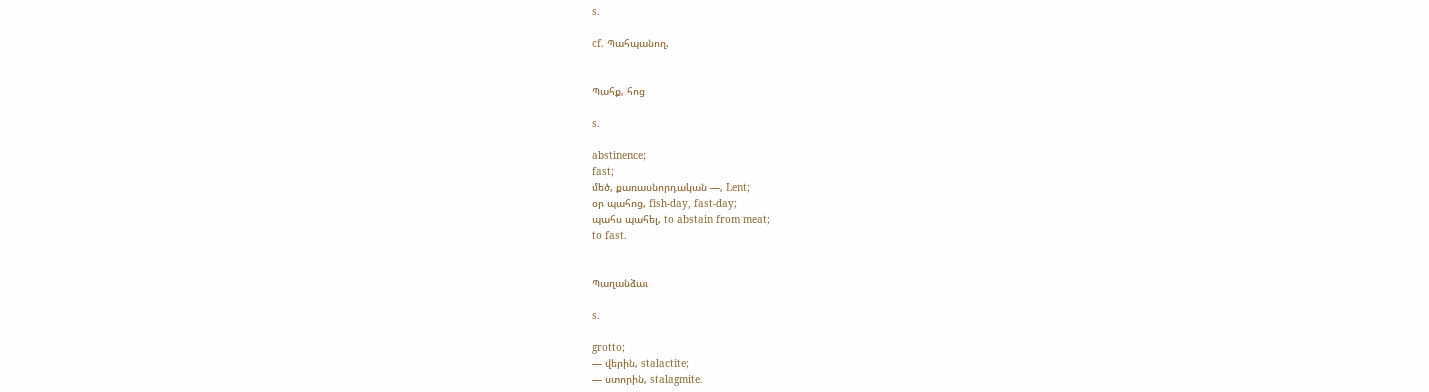s.

cf. Պահպանող.


Պահք, հոց

s.

abstinence;
fast;
մեծ, քառասնորդական —, Lent;
օր պահոց, fish-day, fast-day;
պահս պահել, to abstain from meat;
to fast.


Պաղանձաւ

s.

grotto;
— վերին, stalactite;
— ստորին, stalagmite.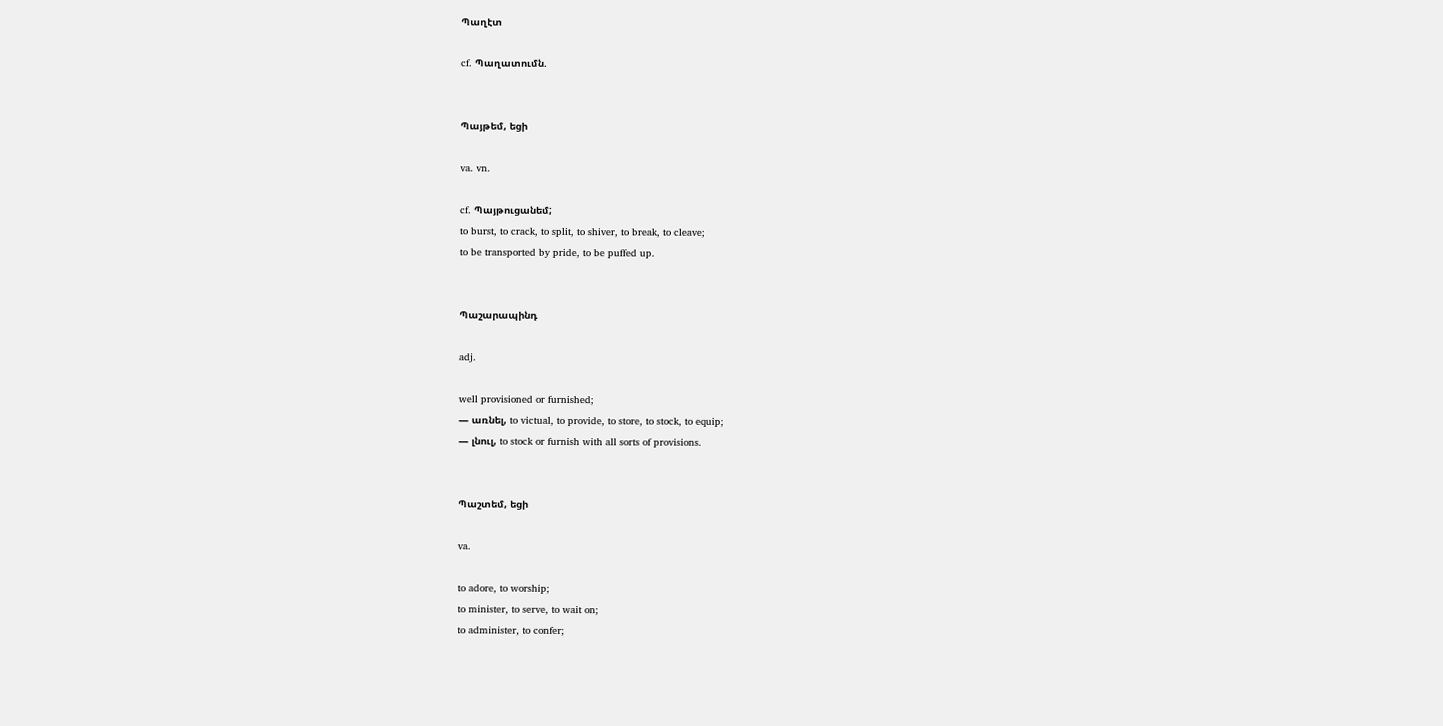Պաղէտ

cf. Պաղատումն.


Պայթեմ, եցի

va. vn.

cf. Պայթուցանեմ;
to burst, to crack, to split, to shiver, to break, to cleave;
to be transported by pride, to be puffed up.


Պաշարապինդ

adj.

well provisioned or furnished;
— առնել, to victual, to provide, to store, to stock, to equip;
— լնուլ, to stock or furnish with all sorts of provisions.


Պաշտեմ, եցի

va.

to adore, to worship;
to minister, to serve, to wait on;
to administer, to confer;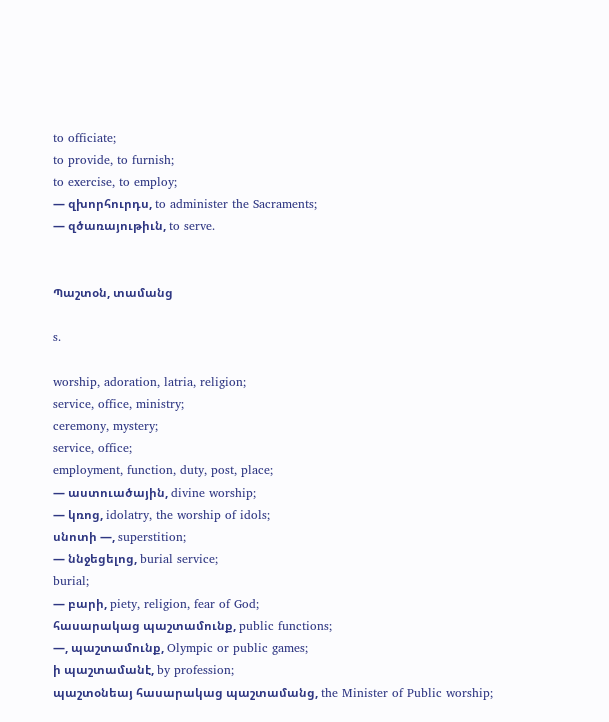to officiate;
to provide, to furnish;
to exercise, to employ;
— զխորհուրդս, to administer the Sacraments;
— զծառայութիւն, to serve.


Պաշտօն, տամանց

s.

worship, adoration, latria, religion;
service, office, ministry;
ceremony, mystery;
service, office;
employment, function, duty, post, place;
— աստուածային, divine worship;
— կռոց, idolatry, the worship of idols;
սնոտի —, superstition;
— ննջեցելոց, burial service;
burial;
— բարի, piety, religion, fear of God;
հասարակաց պաշտամունք, public functions;
—, պաշտամունք, Olympic or public games;
ի պաշտամանէ, by profession;
պաշտօնեայ հասարակաց պաշտամանց, the Minister of Public worship;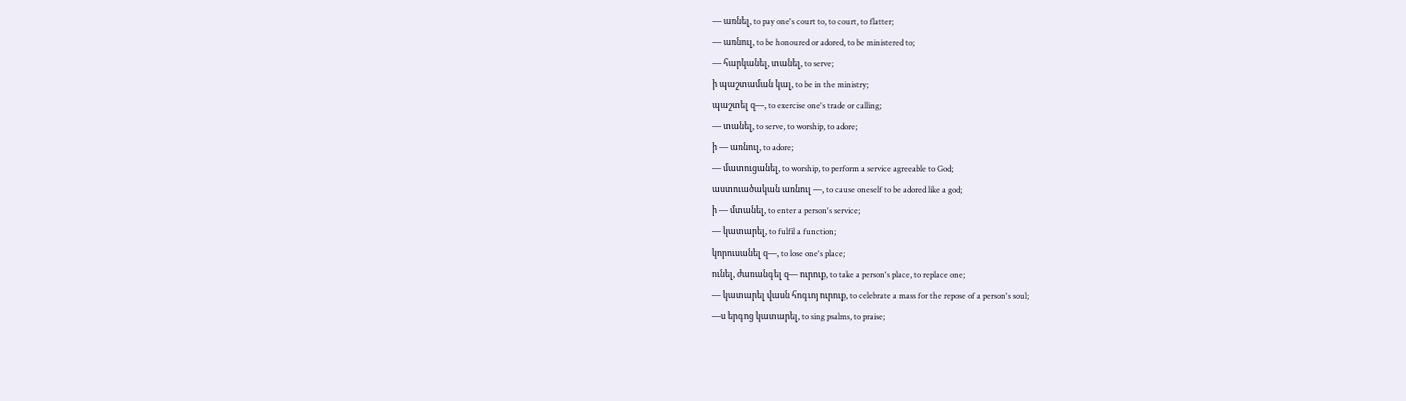— առնել, to pay one's court to, to court, to flatter;
— առնուլ, to be honoured or adored, to be ministered to;
— հարկանել, տանել, to serve;
ի պաշտաման կալ, to be in the ministry;
պաշտել զ—, to exercise one's trade or calling;
— տանել, to serve, to worship, to adore;
ի — առնուլ, to adore;
— մատուցանել, to worship, to perform a service agreeable to God;
աստուածական առնուլ —, to cause oneself to be adored like a god;
ի — մտանել, to enter a person's service;
— կատարել, to fulfil a function;
կորուսանել զ—, to lose one's place;
ունել, ժառանգել զ— ուրուք, to take a person's place, to replace one;
— կատարել վասն հոգւոյ ուրուք, to celebrate a mass for the repose of a person's soul;
—ս երգոց կատարել, to sing psalms, to praise;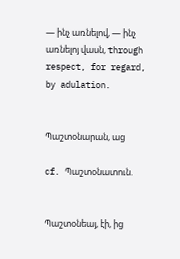— ինչ առնելով, — ինչ առնելոյ վասն, through respect, for regard, by adulation.


Պաշտօնարան, աց

cf. Պաշտօնատուն.


Պաշտօնեայ, էի, ից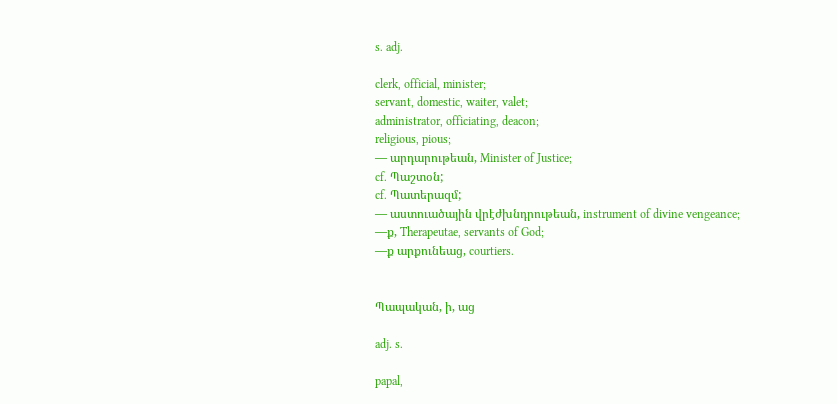s. adj.

clerk, official, minister;
servant, domestic, waiter, valet;
administrator, officiating, deacon;
religious, pious;
— արդարութեան, Minister of Justice;
cf. Պաշտօն;
cf. Պատերազմ;
— աստուածային վրէժխնդրութեան, instrument of divine vengeance;
—ք, Therapeutae, servants of God;
—ք արքունեաց, courtiers.


Պապական, ի, աց

adj. s.

papal,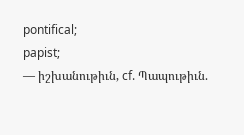pontifical;
papist;
— իշխանութիւն, cf. Պապութիւն.